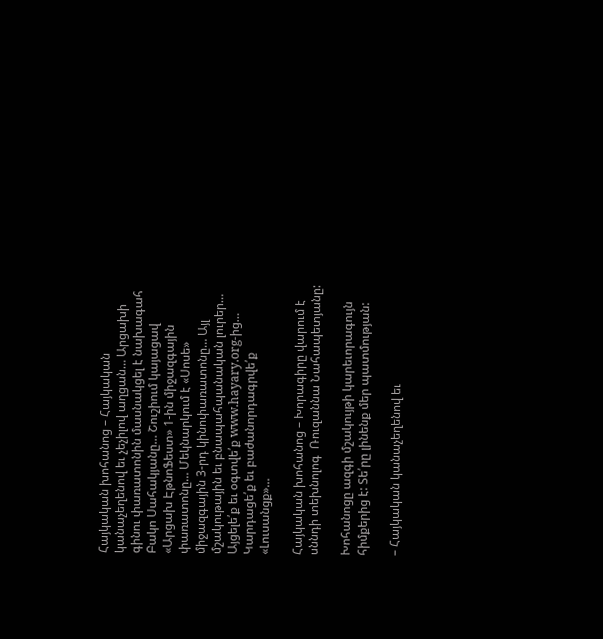Հայկական խոհանոց – Հայկական կանաչեղենով եւ չեչիլով աղցան… Արցախի գինու փառատոնին մասնակցել է նախագահ Բակո Սահակյանը… Շուշիում կայացավ «Արցախ ԷթնոՖեստ» 1-ին միջազգային փառատոնը… Մեկնարկում է «Սոսե» միջազգային 3-րդ կինոփառատոնը… Այլ մշակութային եւ բնապահպանական լուրեր… Այցելե՛ք եւ օգտվե՛ք www.hayary.org-ից… Կարդացե՛ք եւ բաժանորդագրվե՛ք «Լուսանցք»…

Հայկական խոհանոց – Խորագիրը վարում է սննդի տեխնոլոգ  Ռուզաննա Նահապետյանը:

Խոհանոցը ազգի մշակույթի կարեւորագույն հիմքերից է: Տե՛րը լինենք մեր պատմության:

– Հայկական կանաչեղենով եւ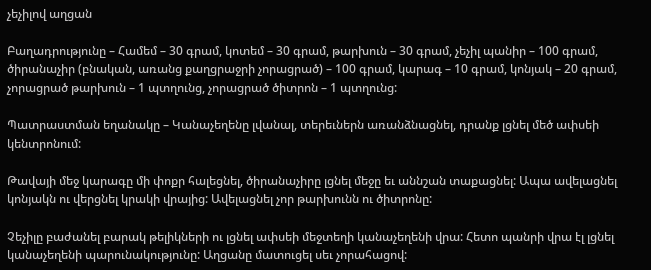չեչիլով աղցան

Բաղադրությունը – Համեմ – 30 գրամ, կոտեմ – 30 գրամ, թարխուն – 30 գրամ, չեչիլ պանիր – 100 գրամ, ծիրանաչիր (բնական, առանց քաղցրաջրի չորացրած) – 100 գրամ, կարագ – 10 գրամ, կոնյակ – 20 գրամ, չորացրած թարխուն – 1 պտղունց, չորացրած ծիտրոն – 1 պտղունց:

Պատրաստման եղանակը – Կանաչեղենը լվանալ, տերեւներն առանձնացնել, դրանք լցնել մեծ ափսեի կենտրոնում:

Թավայի մեջ կարագը մի փոքր հալեցնել, ծիրանաչիրը լցնել մեջը եւ աննշան տաքացնել: Ապա ավելացնել կոնյակն ու վերցնել կրակի վրայից: Ավելացնել չոր թարխունն ու ծիտրոնը:

Չեչիլը բաժանել բարակ թելիկների ու լցնել ափսեի մեջտեղի կանաչեղենի վրա: Հետո պանրի վրա էլ լցնել կանաչեղենի պարունակությունը: Աղցանը մատուցել սեւ չորահացով: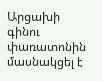Արցախի գինու փառատոնին մասնակցել է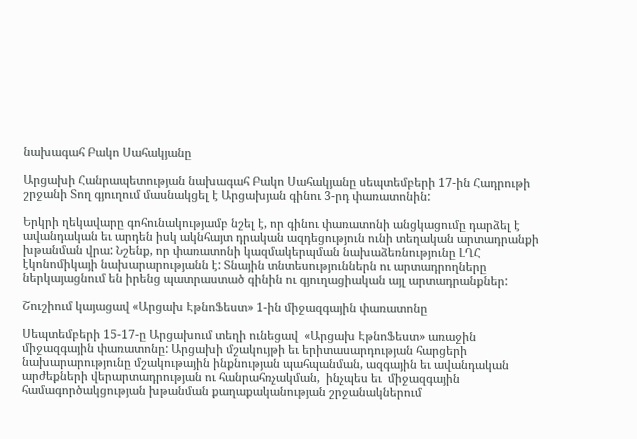նախագահ Բակո Սահակյանը

Արցախի Հանրապետության նախագահ Բակո Սահակյանը սեպտեմբերի 17-ին Հադրութի շրջանի Տող գյուղում մասնակցել է Արցախյան գինու 3-րդ փառատոնին:

Երկրի ղեկավարը գոհունակությամբ նշել է, որ գինու փառատոնի անցկացումը դարձել է ավանդական եւ արդեն իսկ ակնհայտ դրական ազդեցություն ունի տեղական արտադրանքի խթանման վրա: Նշենք, որ փառատոնի կազմակերպման նախաձեռնությունը ԼՂՀ էկոնոմիկայի նախարարությանն է: Տնային տնտեսություններն ու արտադրողները ներկայացնում են իրենց պատրաստած գինին ու գյուղացիական այլ արտադրանքներ:

Շուշիում կայացավ «Արցախ ԷթնոՖեստ» 1-ին միջազգային փառատոնը

Սեպտեմբերի 15-17-ը Արցախում տեղի ունեցավ  «Արցախ ԷթնոՖեստ» առաջին միջազգային փառատոնը: Արցախի մշակույթի եւ երիտասարդության հարցերի նախարարությունը մշակութային ինքնության պահպանման, ազգային եւ ավանդական արժեքների վերարտադրության ու հանրահռչակման,  ինչպես եւ  միջազգային համագործակցության խթանման քաղաքականության շրջանակներում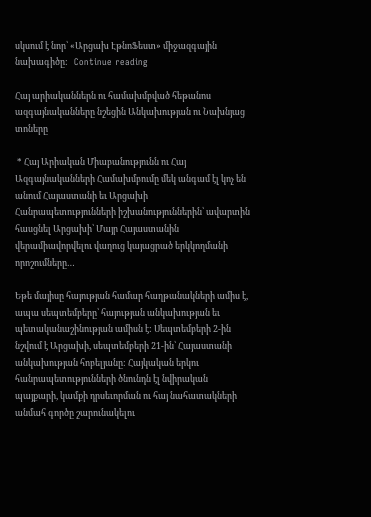սկսում է նոր՝ «Արցախ ԷթնոՖեստ» միջազգային  նախագիծը:   Continue reading

Հայ արիականներն ու համախմբված հեթանոս ազգայնականները նշեցին Անկախության ու Նախնյաց տոները

 * Հայ Արիական Միաբանությունն ու Հայ Ազգայնականների Համախմբումը մեկ անգամ էլ կոչ են անում Հայաստանի եւ Արցախի Հանրապետությունների իշխանություններին՝ ավարտին հասցնել Արցախի՝ Մայր Հայաստանին վերամիավորվելու վաղուց կայացրած երկկողմանի որոշումները…

Եթե մայիսը հայության համար հաղթանակների ամիս է, ապա սեպտեմբերը՝ հայության անկախության եւ պետականաշինության ամիսն է: Սեպտեմբերի 2-ին նշվում է Արցախի, սեպտեմբերի 21-ին՝ Հայաստանի անկախության հոբելյանը: Հայկական երկու հանրապետությունների ծնունդն էլ նվիրական պայքարի, կամքի դրսեւորման ու հայ նահատակների անմահ գործը շարունակելու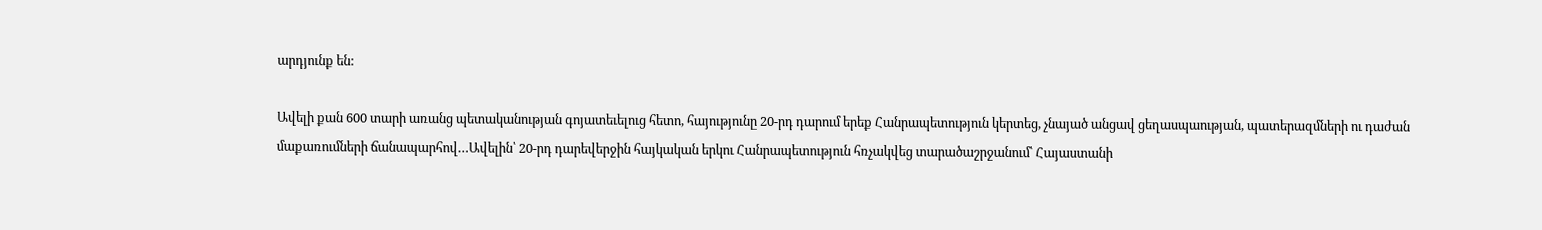արդյունք են:

Ավելի քան 600 տարի առանց պետականության գոյատեւելուց հետո, հայությունը 20-րդ դարում երեք Հանրապետություն կերտեց, չնայած անցավ ցեղասպաության, պատերազմների ու դաժան մաքառումների ճանապարհով…Ավելին՝ 20-րդ դարեվերջին հայկական երկու Հանրապետություն հռչակվեց տարածաշրջանում՝ Հայաստանի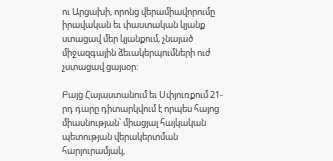ու Արցախի, որոնց վերամիավորումը իրավական եւ փաստական կյանք ստացավ մեր կյանքում, չնայած միջազգային ձեւակերպումների ուժ չստացավ ցայսօր:

Բայց Հայաստանում եւ Սփյուռքում 21-րդ դարը դիտարկվում է որպես հայոց միասնության՝ միացյալ հայկական պետության վերակերտման հարյուրամյակ,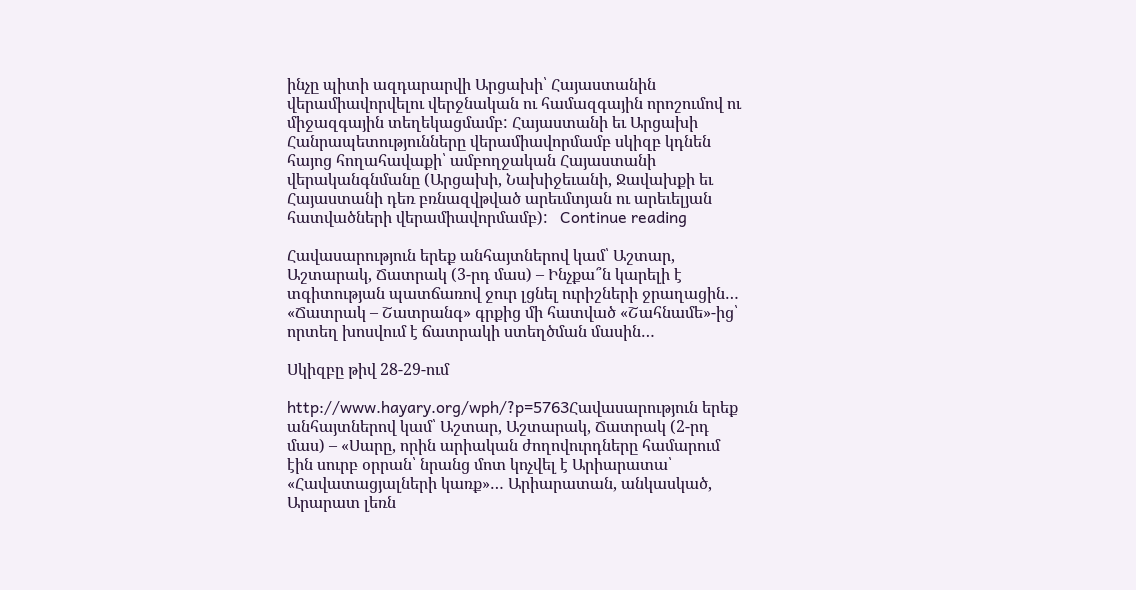ինչը պիտի ազդարարվի Արցախի՝ Հայաստանին վերամիավորվելու վերջնական ու համազգային որոշումով ու միջազգային տեղեկացմամբ: Հայաստանի եւ Արցախի Հանրապետությունները վերամիավորմամբ սկիզբ կդնեն հայոց հողահավաքի՝ ամբողջական Հայաստանի վերականգնմանը (Արցախի, Նախիջեւանի, Ջավախքի եւ Հայաստանի դեռ բռնազվթված արեւմտյան ու արեւելյան հատվածների վերամիավորմամբ):   Continue reading

Հավասարություն երեք անհայտներով կամ՝ Աշտար, Աշտարակ, Ճատրակ (3-րդ մաս) – Ինչքա՞ն կարելի է տգիտության պատճառով ջուր լցնել ուրիշների ջրաղացին… «Ճատրակ – Շատրանգ» գրքից մի հատված «Շահնամե»-ից՝ որտեղ խոսվում է ճատրակի ստեղծման մասին…

Սկիզբը թիվ 28-29-ում

http://www.hayary.org/wph/?p=5763Հավասարություն երեք անհայտներով կամ՝ Աշտար, Աշտարակ, Ճատրակ (2-րդ մաս) – «Սարը, որին արիական ժողովուրդները համարում էին սուրբ օրրան՝ նրանց մոտ կոչվել է Արիարատա՝ «Հավատացյալների կառք»… Արիարատան, անկասկած, Արարատ լեռն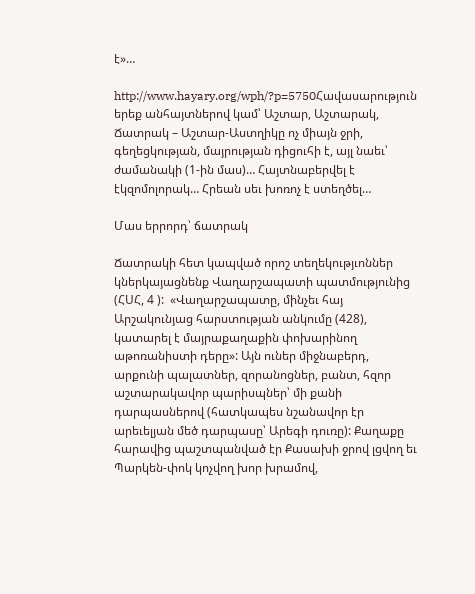է»…

http://www.hayary.org/wph/?p=5750Հավասարություն երեք անհայտներով կամ՝ Աշտար, Աշտարակ, Ճատրակ – Աշտար-Աստղիկը ոչ միայն ջրի, գեղեցկության, մայրության դիցուհի է, այլ նաեւ՝ ժամանակի (1-ին մաս)… Հայտնաբերվել է էկզոմոլորակ… Հրեան սեւ խոռոչ է ստեղծել…

Մաս երրորդ՝ ճատրակ

Ճատրակի հետ կապված որոշ տեղեկությւոններ կներկայացնենք Վաղարշապատի պատմությունից (ՀՍՀ, 4 ):  «Վաղարշապատը, մինչեւ հայ Արշակունյաց հարստության անկումը (428), կատարել է մայրաքաղաքին փոխարինող աթոռանիստի դերը»: Այն ուներ միջնաբերդ, արքունի պալատներ, զորանոցներ, բանտ, հզոր աշտարակավոր պարիսպներ՝ մի քանի դարպասներով (հատկապես նշանավոր էր արեւելյան մեծ դարպասը՝ Արեգի դուռը): Քաղաքը հարավից պաշտպանված էր Քասախի ջրով լցվող եւ Պարկեն-փոկ կոչվող խոր խրամով,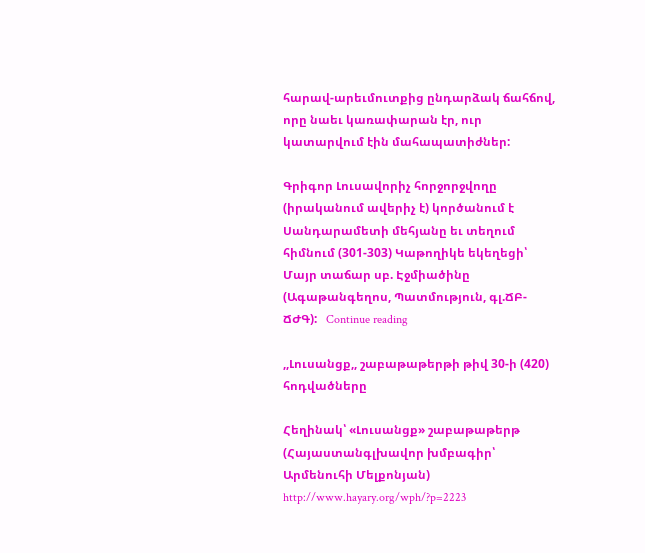հարավ-արեւմուտքից ընդարձակ ճահճով, որը նաեւ կառափարան էր, ուր կատարվում էին մահապատիժներ:

Գրիգոր Լուսավորիչ հորջորջվողը (իրականում ավերիչ է) կործանում է Սանդարամետի մեհյանը եւ տեղում հիմնում (301-303) Կաթողիկե եկեղեցի՝ Մայր տաճար սբ. Էջմիածինը (Ագաթանգեղոս, Պատմություն, գլ.ՃԲ-ՃԺԳ):   Continue reading

,,Լուսանցք,, շաբաթաթերթի թիվ 30-ի (420) հոդվածները

Հեղինակ՝ «Լուսանցք» շաբաթաթերթ (Հայաստանգլխավոր խմբագիր՝ Արմենուհի Մելքոնյան) http://www.hayary.org/wph/?p=2223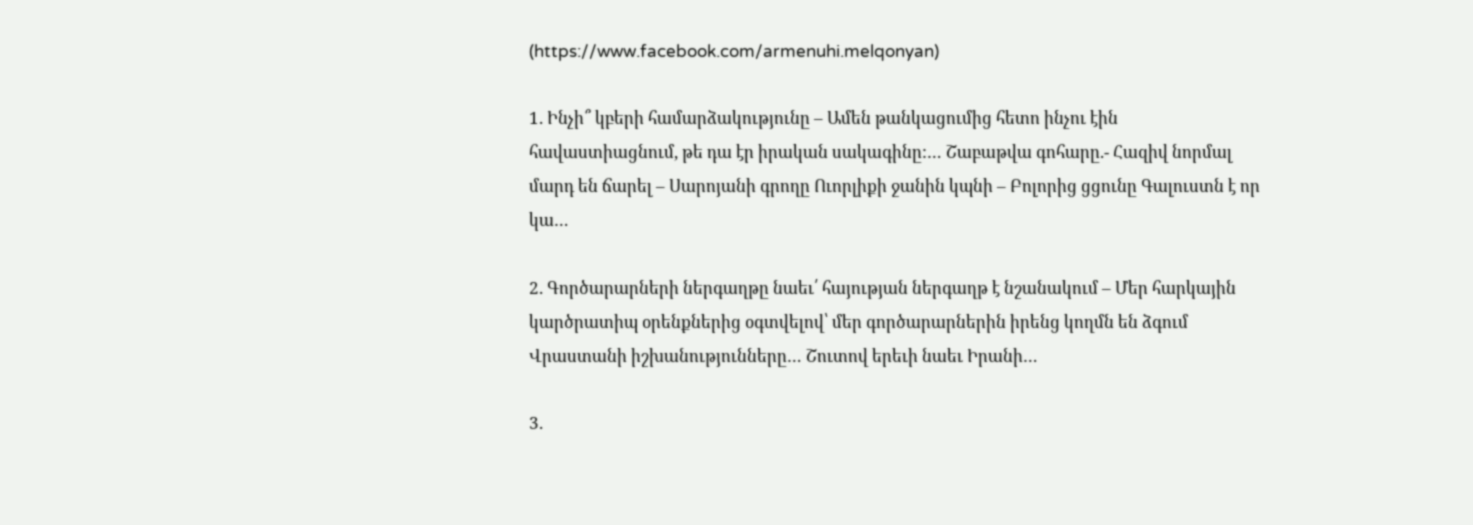(https://www.facebook.com/armenuhi.melqonyan)

1. Ինչի՞ կբերի համարձակությունը – Ամեն թանկացումից հետո ինչու էին հավաստիացնում, թե դա էր իրական սակագինը:… Շաբաթվա գոհարը.- Հազիվ նորմալ մարդ են ճարել – Սարոյանի գրողը Ուորլիքի ջանին կպնի – Բոլորից ցցունը Գալուստն է որ կա…

2. Գործարարների ներգաղթը նաեւ՛ հայության ներգաղթ է նշանակում – Մեր հարկային կարծրատիպ օրենքներից օգտվելով՝ մեր գործարարներին իրենց կողմն են ձգում Վրաստանի իշխանությունները… Շուտով երեւի նաեւ Իրանի…

3.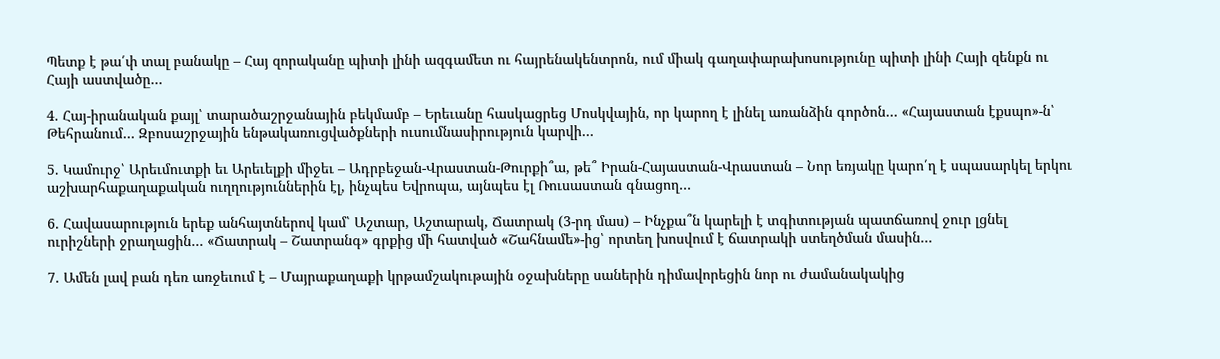Պետք է թա՛փ տալ բանակը – Հայ զորականը պիտի լինի ազգամետ ու հայրենակենտրոն, ում միակ գաղափարախոսությունը պիտի լինի Հայի զենքն ու Հայի աստվածը…

4. Հայ-իրանական քայլ՝ տարածաշրջանային բեկմամբ – Երեւանը հասկացրեց Մոսկվային, որ կարող է լինել առանձին գործոն… «Հայաստան էքսպո»-ն՝ Թեհրանում… Զբոսաշրջային ենթակառուցվածքների ուսումնասիրություն կարվի…

5. Կամուրջ՝ Արեւմուտքի եւ Արեւելքի միջեւ – Ադրբեջան-Վրաստան-Թուրքի՞ա, թե՞ Իրան-Հայաստան-Վրաստան – Նոր եռյակը կարո՛ղ է սպասարկել երկու աշխարհաքաղաքական ուղղություններին էլ, ինչպես Եվրոպա, այնպես էլ Ռուսաստան գնացող…

6. Հավասարություն երեք անհայտներով կամ՝ Աշտար, Աշտարակ, Ճատրակ (3-րդ մաս) – Ինչքա՞ն կարելի է տգիտության պատճառով ջուր լցնել ուրիշների ջրաղացին… «Ճատրակ – Շատրանգ» գրքից մի հատված «Շահնամե»-ից՝ որտեղ խոսվում է ճատրակի ստեղծման մասին…

7. Ամեն լավ բան դեռ առջեւում է – Մայրաքաղաքի կրթամշակութային օջախները սաներին դիմավորեցին նոր ու ժամանակակից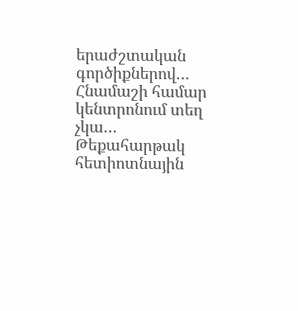երաժշտական գործիքներով… Հնամաշի համար կենտրոնում տեղ չկա… Թեքահարթակ հետիոտնային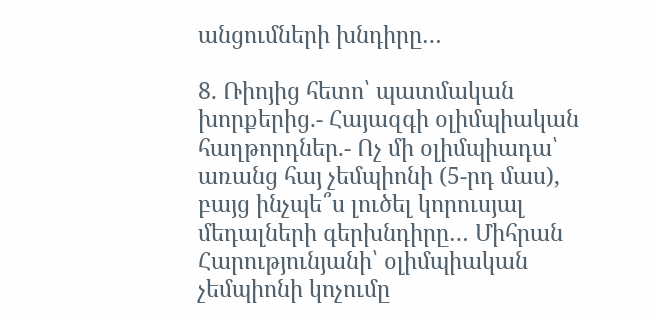անցումների խնդիրը…

8. Ռիոյից հետո՝ պատմական խորքերից.- Հայազգի օլիմպիական հաղթորդներ.- Ոչ մի օլիմպիադա՝ առանց հայ չեմպիոնի (5-րդ մաս), բայց ինչպե՞ս լուծել կորուսյալ մեդալների գերխնդիրը… Միհրան Հարությունյանի՝ օլիմպիական չեմպիոնի կոչումը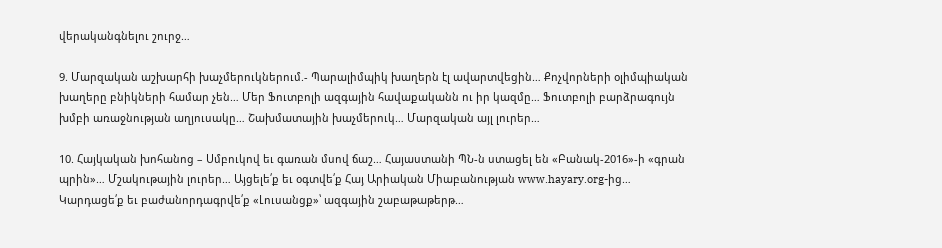վերականգնելու շուրջ…

9. Մարզական աշխարհի խաչմերուկներում.- Պարալիմպիկ խաղերն էլ ավարտվեցին… Քոչվորների օլիմպիական խաղերը բնիկների համար չեն… Մեր Ֆուտբոլի ազգային հավաքականն ու իր կազմը… Ֆուտբոլի բարձրագույն խմբի առաջնության աղյուսակը… Շախմատային խաչմերուկ… Մարզական այլ լուրեր…

10. Հայկական խոհանոց – Սմբուկով եւ գառան մսով ճաշ… Հայաստանի ՊՆ-ն ստացել են «Բանակ-2016»-ի «գրան պրին»… Մշակութային լուրեր… Այցելե՛ք եւ օգտվե՛ք Հայ Արիական Միաբանության www.hayary.org-ից… Կարդացե՛ք եւ բաժանորդագրվե՛ք «Լուսանցք»՝ ազգային շաբաթաթերթ…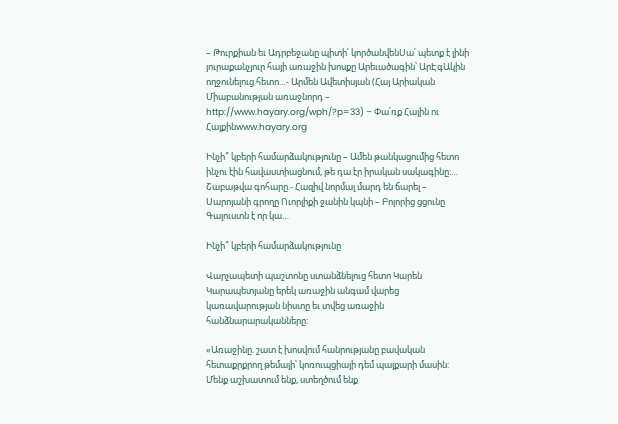– Թուրքիան եւ Ադրբեջանը պիտի՛ կործանվենՍա՛ պետք է լինի յուրաքանչյուր հայի առաջին խոսքը Արեւածագին՝ ԱրԷգԱկին ողջունելուց հետո…- Արմեն Ավետիսյան (Հայ Արիական Միաբանության առաջնորդ – http://www.hayary.org/wph/?p=33) – Փա՛ռք Հային ու Հայքինwww.hayary.org

Ինչի՞ կբերի համարձակությունը – Ամեն թանկացումից հետո ինչու էին հավաստիացնում, թե դա էր իրական սակագինը:… Շաբաթվա գոհարը.- Հազիվ նորմալ մարդ են ճարել – Սարոյանի գրողը Ուորլիքի ջանին կպնի – Բոլորից ցցունը Գալուստն է որ կա…

Ինչի՞ կբերի համարձակությունը

Վարչապետի պաշտոնը ստանձնելուց հետո Կարեն Կարապետյանը երեկ առաջին անգամ վարեց կառավարության նիստը եւ տվեց առաջին հանձնարարականները:

«Առաջինը. շատ է խոսվում հանրությանը բավական հետաքրքրող թեմայի՝ կոռուպցիայի դեմ պայքարի մասին: Մենք աշխատում ենք, ստեղծում ենք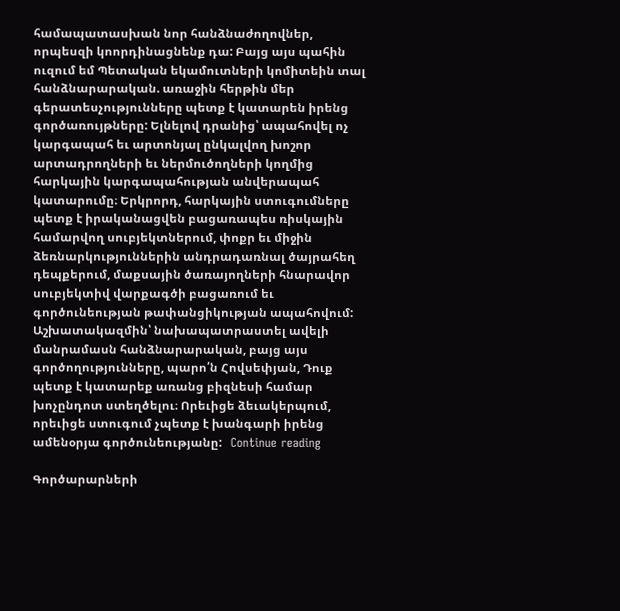համապատասխան նոր հանձնաժողովներ, որպեսզի կոորդինացնենք դա: Բայց այս պահին ուզում եմ Պետական եկամուտների կոմիտեին տալ հանձնարարական. առաջին հերթին մեր գերատեսչությունները պետք է կատարեն իրենց գործառույթները: Ելնելով դրանից՝ ապահովել ոչ կարգապահ եւ արտոնյալ ընկալվող խոշոր արտադրողների եւ ներմուծողների կողմից հարկային կարգապահության անվերապահ կատարումը։ Երկրորդ, հարկային ստուգումները պետք է իրականացվեն բացառապես ռիսկային համարվող սուբյեկտներում, փոքր եւ միջին ձեռնարկություններին անդրադառնալ ծայրահեղ դեպքերում, մաքսային ծառայողների հնարավոր սուբյեկտիվ վարքագծի բացառում եւ գործունեության թափանցիկության ապահովում: Աշխատակազմին՝ նախապատրաստել ավելի մանրամասն հանձնարարական, բայց այս գործողությունները, պարո՛ն Հովսեփյան, Դուք պետք է կատարեք առանց բիզնեսի համար խոչընդոտ ստեղծելու։ Որեւիցե ձեւակերպում, որեւիցե ստուգում չպետք է խանգարի իրենց ամենօրյա գործունեությանը:   Continue reading

Գործարարների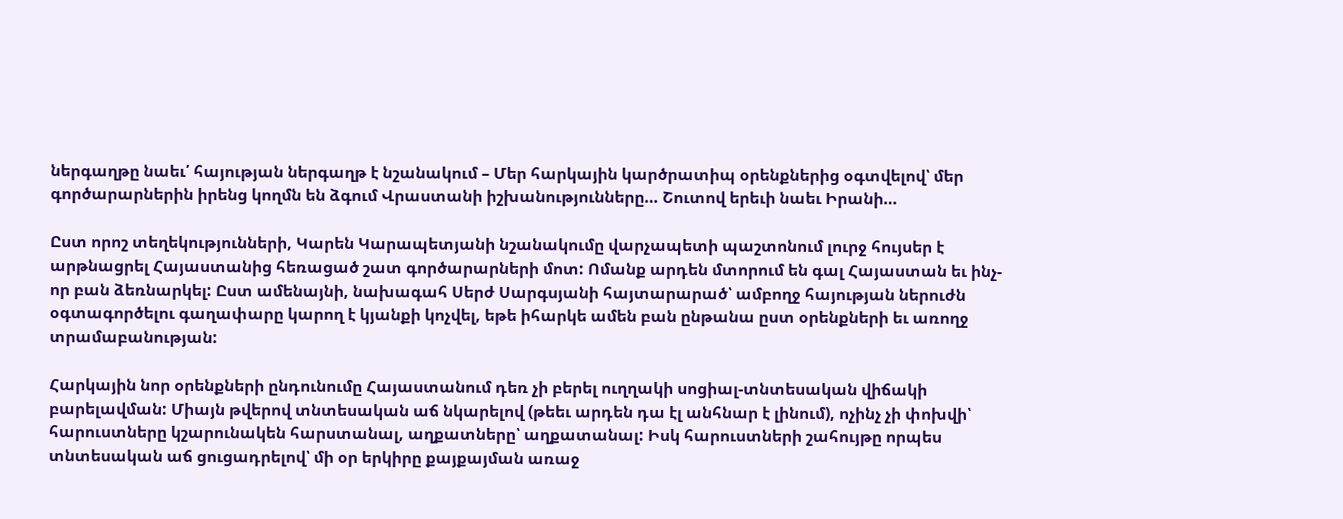ներգաղթը նաեւ՛ հայության ներգաղթ է նշանակում – Մեր հարկային կարծրատիպ օրենքներից օգտվելով՝ մեր գործարարներին իրենց կողմն են ձգում Վրաստանի իշխանությունները… Շուտով երեւի նաեւ Իրանի…

Ըստ որոշ տեղեկությունների, Կարեն Կարապետյանի նշանակումը վարչապետի պաշտոնում լուրջ հույսեր է արթնացրել Հայաստանից հեռացած շատ գործարարների մոտ: Ոմանք արդեն մտորում են գալ Հայաստան եւ ինչ-որ բան ձեռնարկել: Ըստ ամենայնի, նախագահ Սերժ Սարգսյանի հայտարարած՝ ամբողջ հայության ներուժն օգտագործելու գաղափարը կարող է կյանքի կոչվել, եթե իհարկե ամեն բան ընթանա ըստ օրենքների եւ առողջ տրամաբանության:

Հարկային նոր օրենքների ընդունումը Հայաստանում դեռ չի բերել ուղղակի սոցիալ-տնտեսական վիճակի բարելավման: Միայն թվերով տնտեսական աճ նկարելով (թեեւ արդեն դա էլ անհնար է լինում), ոչինչ չի փոխվի՝ հարուստները կշարունակեն հարստանալ, աղքատները՝ աղքատանալ: Իսկ հարուստների շահույթը որպես տնտեսական աճ ցուցադրելով՝ մի օր երկիրը քայքայման առաջ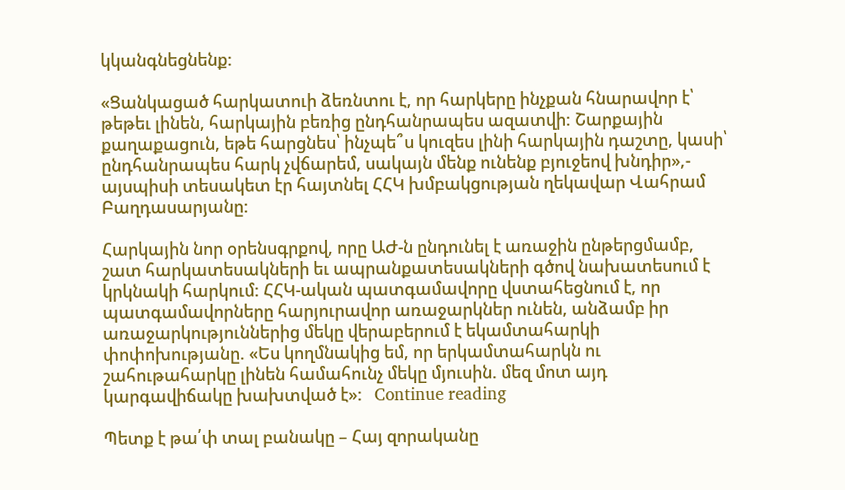կկանգնեցնենք:

«Ցանկացած հարկատուի ձեռնտու է, որ հարկերը ինչքան հնարավոր է՝ թեթեւ լինեն, հարկային բեռից ընդհանրապես ազատվի: Շարքային քաղաքացուն, եթե հարցնես՝ ինչպե՞ս կուզես լինի հարկային դաշտը, կասի՝ ընդհանրապես հարկ չվճարեմ, սակայն մենք ունենք բյուջեով խնդիր»,- այսպիսի տեսակետ էր հայտնել ՀՀԿ խմբակցության ղեկավար Վահրամ Բաղդասարյանը:

Հարկային նոր օրենսգրքով, որը ԱԺ-ն ընդունել է առաջին ընթերցմամբ, շատ հարկատեսակների եւ ապրանքատեսակների գծով նախատեսում է կրկնակի հարկում: ՀՀԿ-ական պատգամավորը վստահեցնում է, որ պատգամավորները հարյուրավոր առաջարկներ ունեն, անձամբ իր առաջարկություններից մեկը վերաբերում է եկամտահարկի փոփոխությանը. «Ես կողմնակից եմ, որ երկամտահարկն ու շահութահարկը լինեն համահունչ մեկը մյուսին. մեզ մոտ այդ կարգավիճակը խախտված է»:   Continue reading

Պետք է թա՛փ տալ բանակը – Հայ զորականը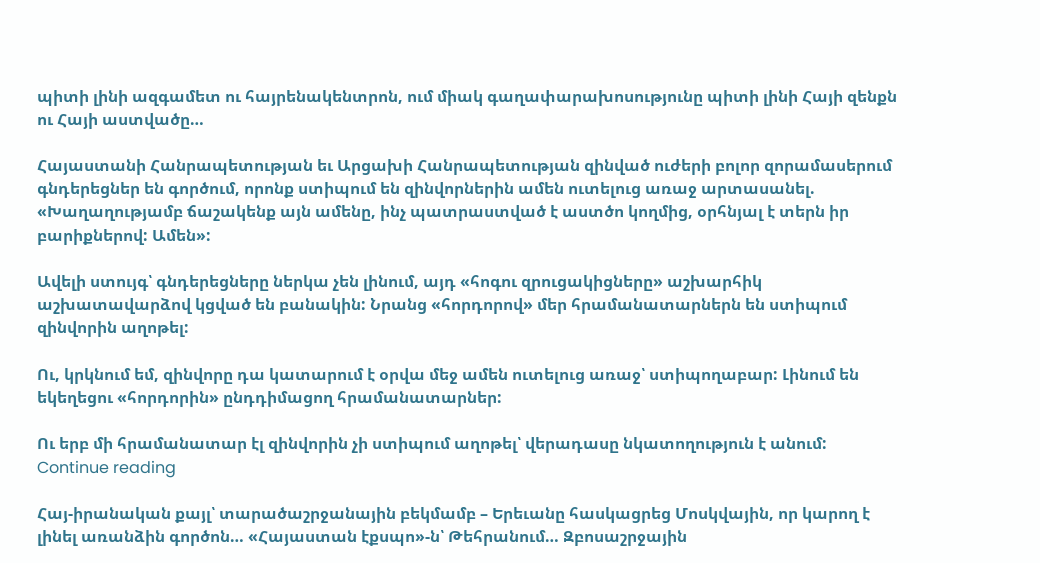պիտի լինի ազգամետ ու հայրենակենտրոն, ում միակ գաղափարախոսությունը պիտի լինի Հայի զենքն ու Հայի աստվածը…

Հայաստանի Հանրապետության եւ Արցախի Հանրապետության զինված ուժերի բոլոր զորամասերում գնդերեցներ են գործում, որոնք ստիպում են զինվորներին ամեն ուտելուց առաջ արտասանել. «Խաղաղությամբ ճաշակենք այն ամենը, ինչ պատրաստված է աստծո կողմից, օրհնյալ է տերն իր բարիքներով: Ամեն»:

Ավելի ստույգ՝ գնդերեցները ներկա չեն լինում, այդ «հոգու զրուցակիցները» աշխարհիկ աշխատավարձով կցված են բանակին: Նրանց «հորդորով» մեր հրամանատարներն են ստիպում զինվորին աղոթել:

Ու, կրկնում եմ, զինվորը դա կատարում է օրվա մեջ ամեն ուտելուց առաջ՝ ստիպողաբար: Լինում են եկեղեցու «հորդորին» ընդդիմացող հրամանատարներ:

Ու երբ մի հրամանատար էլ զինվորին չի ստիպում աղոթել՝ վերադասը նկատողություն է անում:   Continue reading

Հայ-իրանական քայլ՝ տարածաշրջանային բեկմամբ – Երեւանը հասկացրեց Մոսկվային, որ կարող է լինել առանձին գործոն… «Հայաստան էքսպո»-ն՝ Թեհրանում… Զբոսաշրջային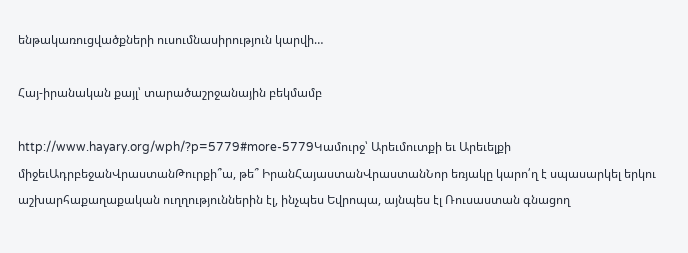ենթակառուցվածքների ուսումնասիրություն կարվի…

Հայ-իրանական քայլ՝ տարածաշրջանային բեկմամբ

http://www.hayary.org/wph/?p=5779#more-5779Կամուրջ՝ Արեւմուտքի եւ Արեւելքի միջեւԱդրբեջանՎրաստանԹուրքի՞ա, թե՞ ԻրանՀայաստանՎրաստանՆոր եռյակը կարո՛ղ է սպասարկել երկու աշխարհաքաղաքական ուղղություններին էլ, ինչպես Եվրոպա, այնպես էլ Ռուսաստան գնացող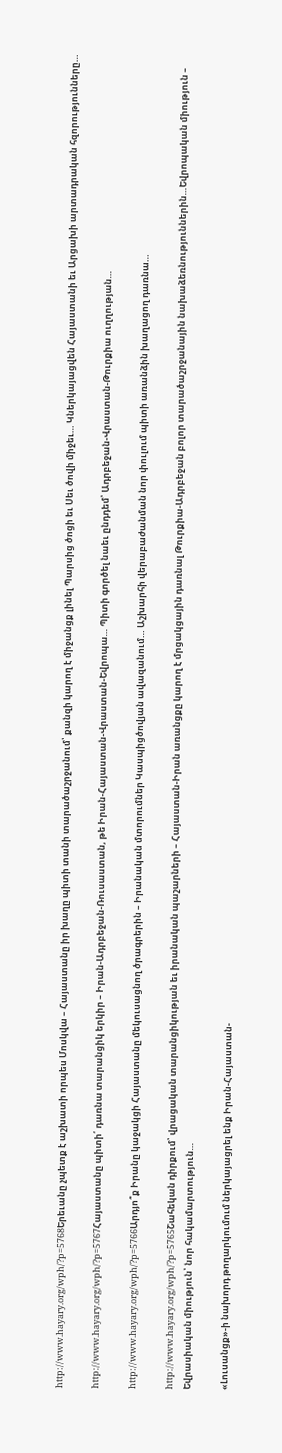http://www.hayary.org/wph/?p=5768Երեւանը չպետք է աշխատի որպես Մոսկվա – Հայաստանը իր խաղը պիտի տանի տարածաշրջանում՝ քանզի կարող է միջանցք լինել Պարսից ծոցի եւ Սեւ ծովի միջեւ… Կներկայացվեն Հայաստանի եւ Արցախի արտադրական հզորությունները…

http://www.hayary.org/wph/?p=5767Հայաստանը պիտի՛ դառնա տարանցիկ երկիր – Իրան-Ադրբեջան-Ռուսաստան, թե Իրան-Հայաստան-Վրաստան-Եվրոպա… Պիտի գործել նաեւ ընդդեմ՝ Ադրբեջան-Վրաստան-Թուրքիա ուղղության…

http://www.hayary.org/wph/?p=5766Արդյո՞ք Իրանը կաջակցի Հայաստանը մեկուսացնող ծրագրերին – Իրանական մտորումներ Կասպիցծովյան ավազանում… Աշխարհի վերաբաժանման նոր փուլում պիտի առանձին խաղացող դառնա…

http://www.hayary.org/wph/?p=5765Շահեկան դիրքում՝ վրացական տարանցիկության եւ իրանական պաշարների – Հայաստան-Իրան առանցքը կարող է մրցակցային դառնալ Թուրքիա-Ադրբեջան բոլոր տարածաշրջանային նախաձեռնություններին…Եվրոպական միություն – Եվրասիական միություն՝ նոր հակամարտություն…

«Լուսանցք»-ի նախորդ թողարկումում ներկայացրել ենք Իրան-Հայաստան-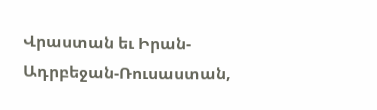Վրաստան եւ Իրան-Ադրբեջան-Ռուսաստան,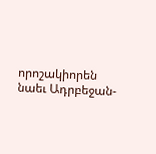որոշակիորեն նաեւ Ադրբեջան-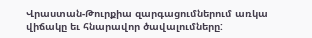Վրաստան-Թուրքիա զարգացումներում առկա վիճակը եւ հնարավոր ծավալումները: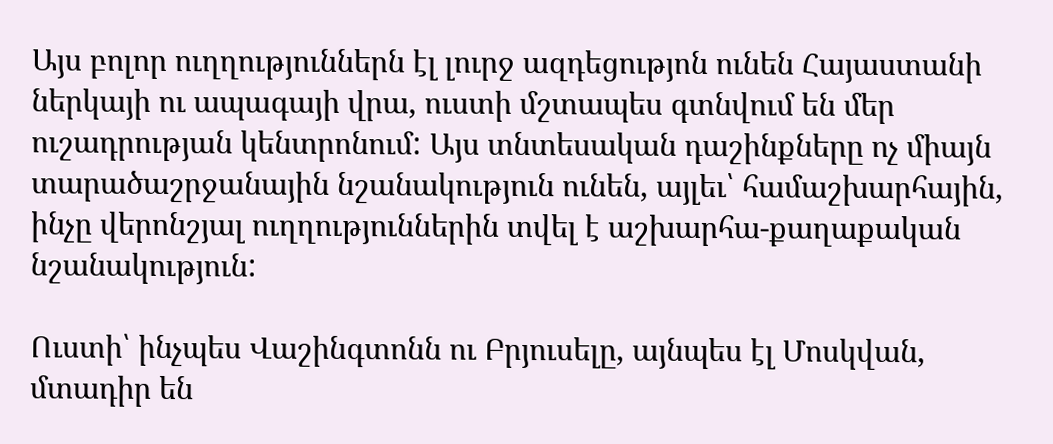Այս բոլոր ուղղություններն էլ լուրջ ազդեցությոն ունեն Հայաստանի ներկայի ու ապագայի վրա, ուստի մշտապես գտնվում են մեր ուշադրության կենտրոնում: Այս տնտեսական դաշինքները ոչ միայն տարածաշրջանային նշանակություն ունեն, այլեւ՝ համաշխարհային, ինչը վերոնշյալ ուղղություններին տվել է աշխարհա-քաղաքական նշանակություն:

Ուստի՝ ինչպես Վաշինգտոնն ու Բրյուսելը, այնպես էլ Մոսկվան, մտադիր են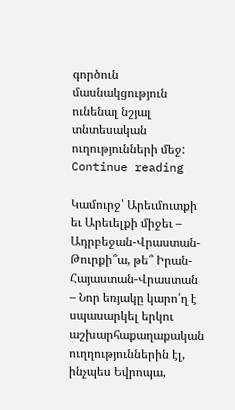գործուն մասնակցություն ունենալ նշյալ տնտեսական ուղությունների մեջ:   Continue reading

Կամուրջ՝ Արեւմուտքի եւ Արեւելքի միջեւ – Ադրբեջան-Վրաստան-Թուրքի՞ա, թե՞ Իրան-Հայաստան-Վրաստան – Նոր եռյակը կարո՛ղ է սպասարկել երկու աշխարհաքաղաքական ուղղություններին էլ, ինչպես Եվրոպա,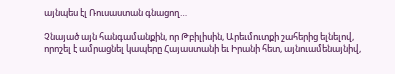այնպես էլ Ռուսաստան գնացող…

Չնայած այն հանգամանքին, որ Թբիլիսին, Արեւմուտքի շահերից ելնելով, որոշել է ամրացնել կապերը Հայաստանի եւ Իրանի հետ, այնուամենայնիվ,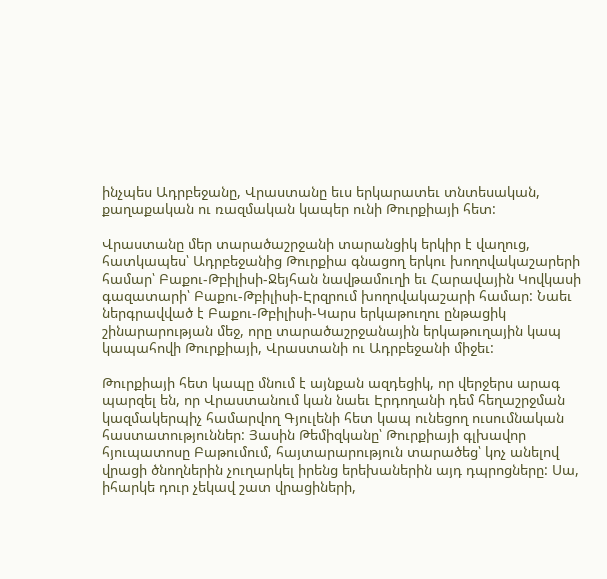ինչպես Ադրբեջանը, Վրաստանը եւս երկարատեւ տնտեսական, քաղաքական ու ռազմական կապեր ունի Թուրքիայի հետ:

Վրաստանը մեր տարածաշրջանի տարանցիկ երկիր է վաղուց, հատկապես՝ Ադրբեջանից Թուրքիա գնացող երկու խողովակաշարերի համար՝ Բաքու-Թբիլիսի-Ջեյհան նավթամուղի եւ Հարավային Կովկասի գազատարի՝ Բաքու-Թբիլիսի-Էրզրում խողովակաշարի համար: Նաեւ ներգրավված է Բաքու-Թբիլիսի-Կարս երկաթուղու ընթացիկ շինարարության մեջ, որը տարածաշրջանային երկաթուղային կապ կապահովի Թուրքիայի, Վրաստանի ու Ադրբեջանի միջեւ:

Թուրքիայի հետ կապը մնում է այնքան ազդեցիկ, որ վերջերս արագ պարզել են, որ Վրաստանում կան նաեւ Էրդողանի դեմ հեղաշրջման կազմակերպիչ համարվող Գյուլենի հետ կապ ունեցող ուսումնական հաստատություններ: Յասին Թեմիզկանը՝ Թուրքիայի գլխավոր հյուպատոսը Բաթումում, հայտարարություն տարածեց՝ կոչ անելով վրացի ծնողներին չուղարկել իրենց երեխաներին այդ դպրոցները: Սա, իհարկե դուր չեկավ շատ վրացիների,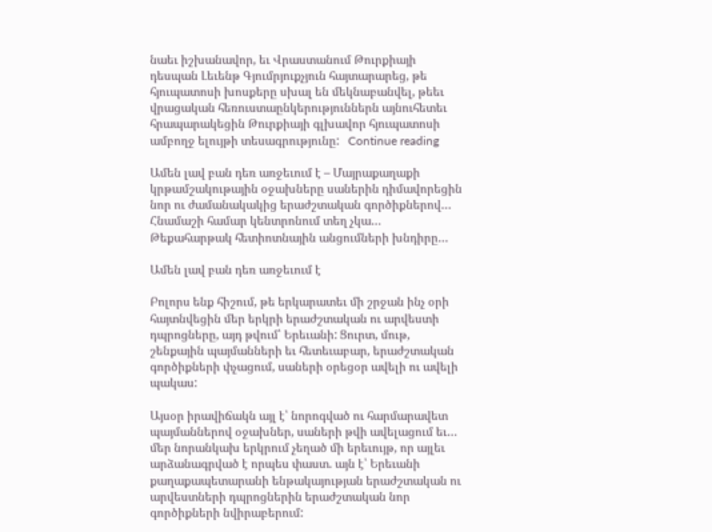նաեւ իշխանավոր, եւ Վրաստանում Թուրքիայի դեսպան Լեւենթ Գյումրյուքչյուն հայտարարեց, թե հյուպատոսի խոսքերը սխալ են մեկնաբանվել, թեեւ վրացական հեռուստաընկերություններն այնուհետեւ հրապարակեցին Թուրքիայի գլխավոր հյուպատոսի ամբողջ ելույթի տեսագրությունը:   Continue reading

Ամեն լավ բան դեռ առջեւում է – Մայրաքաղաքի կրթամշակութային օջախները սաներին դիմավորեցին նոր ու ժամանակակից երաժշտական գործիքներով… Հնամաշի համար կենտրոնում տեղ չկա… Թեքահարթակ հետիոտնային անցումների խնդիրը…

Ամեն լավ բան դեռ առջեւում է

Բոլորս ենք հիշում, թե երկարատեւ մի շրջան ինչ օրի հայտնվեցին մեր երկրի երաժշտական ու արվեստի դպրոցները, այդ թվում՝ Երեւանի: Ցուրտ, մութ, շենքային պայմանների եւ հետեւաբար, երաժշտական գործիքների փչացում, սաների օրեցօր ավելի ու ավելի պակաս:

Այսօր իրավիճակն այլ է՝ նորոգված ու հարմարավետ պայմաններով օջախներ, սաների թվի ավելացում եւ… մեր նորանկախ երկրում չեղած մի երեւույթ, որ այլեւ արձանագրված է որպես փաստ. այն է՝ Երեւանի քաղաքապետարանի ենթակայության երաժշտական ու արվեստների դպրոցներին երաժշտական նոր գործիքների նվիրաբերում: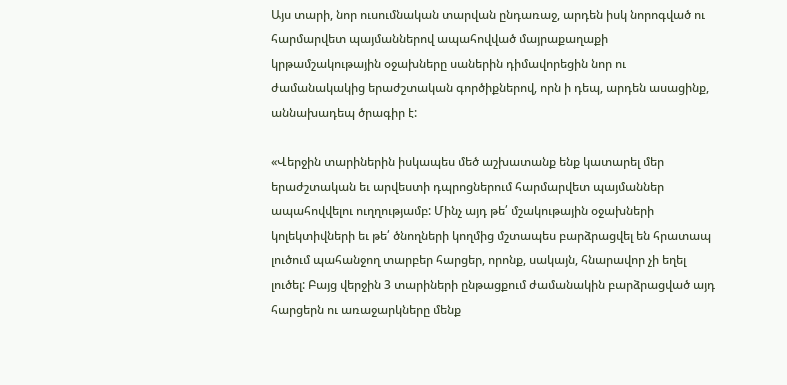Այս տարի, նոր ուսումնական տարվան ընդառաջ, արդեն իսկ նորոգված ու հարմարվետ պայմաններով ապահովված մայրաքաղաքի կրթամշակութային օջախները սաներին դիմավորեցին նոր ու ժամանակակից երաժշտական գործիքներով, որն ի դեպ, արդեն ասացինք, աննախադեպ ծրագիր է:

«Վերջին տարիներին իսկապես մեծ աշխատանք ենք կատարել մեր երաժշտական եւ արվեստի դպրոցներում հարմարվետ պայմաններ ապահովվելու ուղղությամբ: Մինչ այդ թե՛ մշակութային օջախների կոլեկտիվների եւ թե՛ ծնողների կողմից մշտապես բարձրացվել են հրատապ լուծում պահանջող տարբեր հարցեր, որոնք, սակայն, հնարավոր չի եղել լուծել: Բայց վերջին 3 տարիների ընթացքում ժամանակին բարձրացված այդ հարցերն ու առաջարկները մենք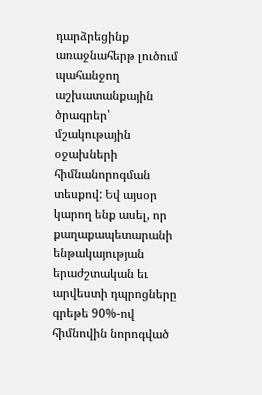դարձրեցինք առաջնահերթ լուծում պահանջող աշխատանքային ծրագրեր՝ մշակութային օջախների հիմնանորոգման տեսքով: Եվ այսօր կարող ենք ասել, որ քաղաքապետարանի ենթակայության երաժշտական եւ արվեստի դպրոցները գրեթե 90%-ով հիմնովին նորոգված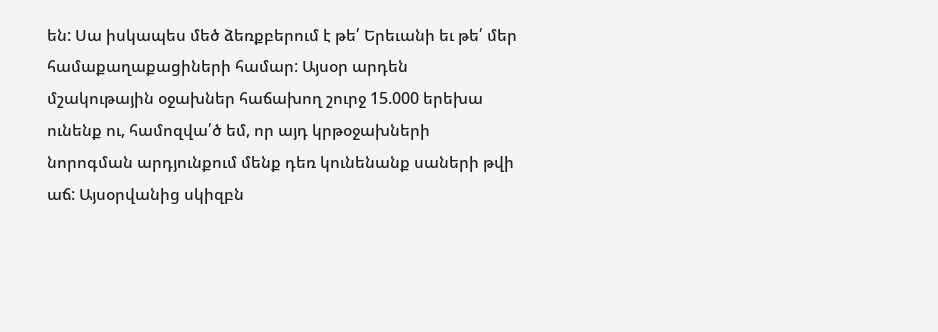են: Սա իսկապես մեծ ձեռքբերում է թե՛ Երեւանի եւ թե՛ մեր համաքաղաքացիների համար: Այսօր արդեն մշակութային օջախներ հաճախող շուրջ 15.000 երեխա ունենք ու, համոզվա՛ծ եմ, որ այդ կրթօջախների նորոգման արդյունքում մենք դեռ կունենանք սաների թվի աճ: Այսօրվանից սկիզբն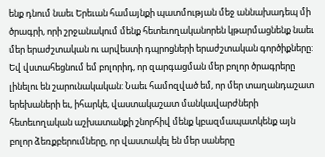ենք դնում նաեւ Երեւան համայնքի պատմության մեջ աննախադեպ մի ծրագրի, որի շրջանակում մենք հետեւողականորեն կթարմացնենք նաեւ մեր երաժշտական ու արվեստի դպրոցների երաժշտական գործիքները: Եվ վստահեցնում եմ բոլորիդ, որ զարգացման մեր բոլոր ծրագրերը լինելու են շարունակական: Նաեւ համոզված եմ, որ մեր տաղանդաշատ երեխաների եւ, իհարկե, վաստակաշատ մանկավարժների հետեւողական աշխատանքի շնորհիվ մենք կբազմապատկենք այն բոլոր ձեռքբերումները, որ վաստակել են մեր սաները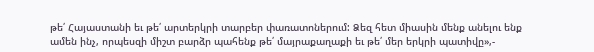թե՛ Հայաստանի եւ թե՛ արտերկրի տարբեր փառատոներում: Ձեզ հետ միասին մենք անելու ենք ամեն ինչ, որպեսզի միշտ բարձր պահենք թե՛ մայրաքաղաքի եւ թե՛ մեր երկրի պատիվը»,-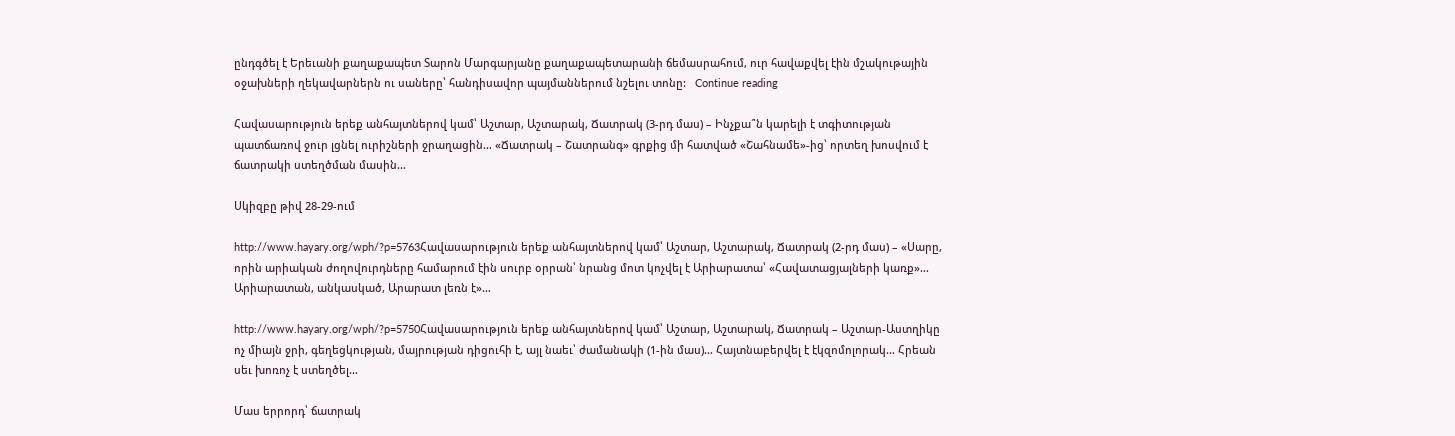ընդգծել է Երեւանի քաղաքապետ Տարոն Մարգարյանը քաղաքապետարանի ճեմասրահում, ուր հավաքվել էին մշակութային օջախների ղեկավարներն ու սաները՝ հանդիսավոր պայմաններում նշելու տոնը:   Continue reading

Հավասարություն երեք անհայտներով կամ՝ Աշտար, Աշտարակ, Ճատրակ (3-րդ մաս) – Ինչքա՞ն կարելի է տգիտության պատճառով ջուր լցնել ուրիշների ջրաղացին… «Ճատրակ – Շատրանգ» գրքից մի հատված «Շահնամե»-ից՝ որտեղ խոսվում է ճատրակի ստեղծման մասին…

Սկիզբը թիվ 28-29-ում

http://www.hayary.org/wph/?p=5763Հավասարություն երեք անհայտներով կամ՝ Աշտար, Աշտարակ, Ճատրակ (2-րդ մաս) – «Սարը, որին արիական ժողովուրդները համարում էին սուրբ օրրան՝ նրանց մոտ կոչվել է Արիարատա՝ «Հավատացյալների կառք»… Արիարատան, անկասկած, Արարատ լեռն է»…

http://www.hayary.org/wph/?p=5750Հավասարություն երեք անհայտներով կամ՝ Աշտար, Աշտարակ, Ճատրակ – Աշտար-Աստղիկը ոչ միայն ջրի, գեղեցկության, մայրության դիցուհի է, այլ նաեւ՝ ժամանակի (1-ին մաս)… Հայտնաբերվել է էկզոմոլորակ… Հրեան սեւ խոռոչ է ստեղծել…

Մաս երրորդ՝ ճատրակ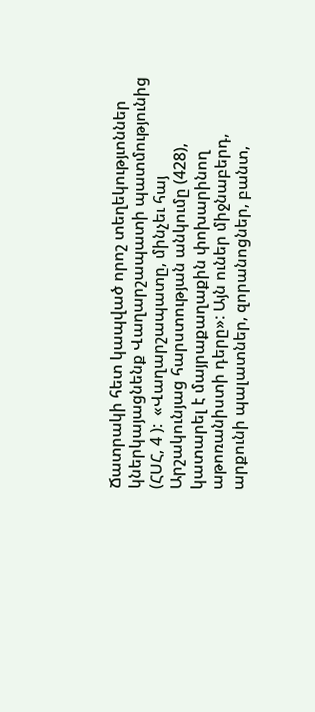Ճատրակի հետ կապված որոշ տեղեկությւոններ կներկայացնենք Վաղարշապատի պատմությունից (ՀՍՀ, 4 ):  «Վաղարշապատը, մինչեւ հայ Արշակունյաց հարստության անկումը (428), կատարել է մայրաքաղաքին փոխարինող աթոռանիստի դերը»: Այն ուներ միջնաբերդ, արքունի պալատներ, զորանոցներ, բանտ,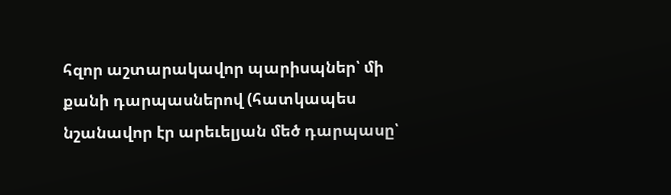հզոր աշտարակավոր պարիսպներ՝ մի քանի դարպասներով (հատկապես նշանավոր էր արեւելյան մեծ դարպասը՝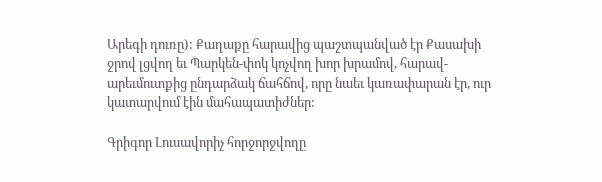Արեգի դուռը): Քաղաքը հարավից պաշտպանված էր Քասախի ջրով լցվող եւ Պարկեն-փոկ կոչվող խոր խրամով, հարավ-արեւմուտքից ընդարձակ ճահճով, որը նաեւ կառափարան էր, ուր կատարվում էին մահապատիժներ:

Գրիգոր Լուսավորիչ հորջորջվողը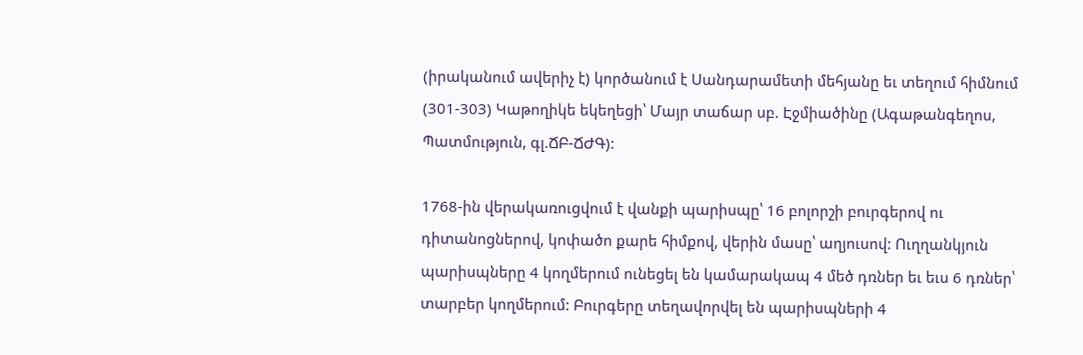(իրականում ավերիչ է) կործանում է Սանդարամետի մեհյանը եւ տեղում հիմնում (301-303) Կաթողիկե եկեղեցի՝ Մայր տաճար սբ. Էջմիածինը (Ագաթանգեղոս, Պատմություն, գլ.ՃԲ-ՃԺԳ):

1768-ին վերակառուցվում է վանքի պարիսպը՝ 16 բոլորշի բուրգերով ու դիտանոցներով, կոփածո քարե հիմքով, վերին մասը՝ աղյուսով: Ուղղանկյուն պարիսպները 4 կողմերում ունեցել են կամարակապ 4 մեծ դռներ եւ եւս 6 դռներ՝ տարբեր կողմերում: Բուրգերը տեղավորվել են պարիսպների 4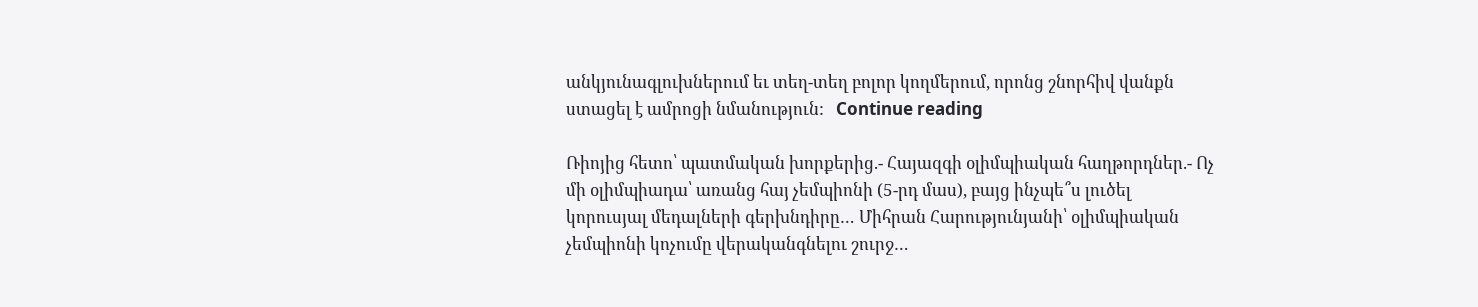անկյունագլուխներում եւ տեղ-տեղ բոլոր կողմերում, որոնց շնորհիվ վանքն ստացել է ամրոցի նմանություն:   Continue reading

Ռիոյից հետո՝ պատմական խորքերից.- Հայազգի օլիմպիական հաղթորդներ.- Ոչ մի օլիմպիադա՝ առանց հայ չեմպիոնի (5-րդ մաս), բայց ինչպե՞ս լուծել կորուսյալ մեդալների գերխնդիրը… Միհրան Հարությունյանի՝ օլիմպիական չեմպիոնի կոչումը վերականգնելու շուրջ…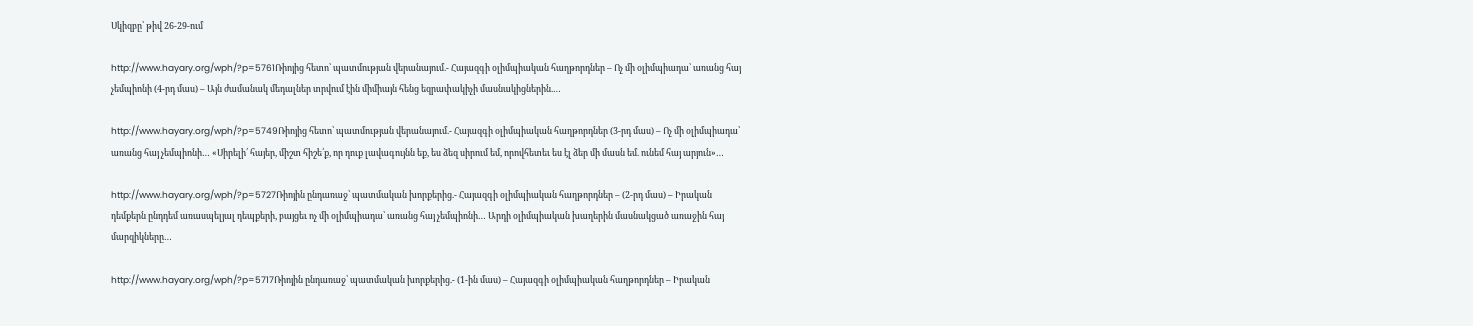Սկիզբը՝ թիվ 26-29-ում

http://www.hayary.org/wph/?p=5761Ռիոյից հետո՝ պատմության վերանայում.- Հայազգի օլիմպիական հաղթորդներ – Ոչ մի օլիմպիադա՝ առանց հայ չեմպիոնի (4-րդ մաս) – Այն ժամանակ մեդալներ տրվում էին միմիայն հենց եզրափակիչի մասնակիցներին.…

http://www.hayary.org/wph/?p=5749Ռիոյից հետո՝ պատմության վերանայում.- Հայազգի օլիմպիական հաղթորդներ (3-րդ մաս) – Ոչ մի օլիմպիադա՝ առանց հայ չեմպիոնի… «Սիրելի՛ հայեր, միշտ հիշե՛ք, որ դուք լավագույնն եք, ես ձեզ սիրում եմ, որովհետեւ ես էլ ձեր մի մասն եմ. ունեմ հայ արյուն»…

http://www.hayary.org/wph/?p=5727Ռիոյին ընդառաջ՝ պատմական խորքերից.- Հայազգի օլիմպիական հաղթորդներ – (2-րդ մաս) – Իրական դեմքերն ընդդեմ առասպելյալ դեպքերի, բայցեւ ոչ մի օլիմպիադա՝ առանց հայ չեմպիոնի… Արդի օլիմպիական խաղերին մասնակցած առաջին հայ մարզիկները…

http://www.hayary.org/wph/?p=5717Ռիոյին ընդառաջ՝ պատմական խորքերից.- (1-ին մաս) – Հայազգի օլիմպիական հաղթորդներ – Իրական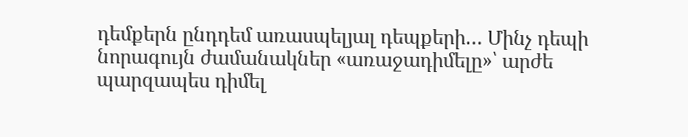դեմքերն ընդդեմ առասպելյալ դեպքերի… Մինչ դեպի նորագույն ժամանակներ «առաջադիմելը»՝ արժե պարզապես դիմել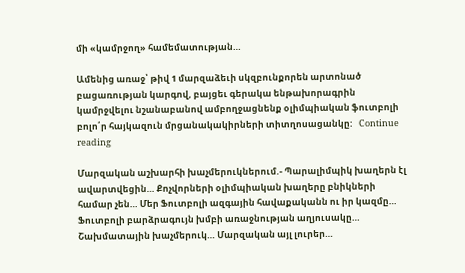մի «կամրջող» համեմատության…

Ամենից առաջ՝ թիվ 1 մարզաձեւի սկզբունքորեն արտոնած բացառության կարգով, բայցեւ գերակա ենթախորագրին կամրջվելու նշանաբանով ամբողջացնենք օլիմպիական ֆուտբոլի բոլո՛ր հայկազուն մրցանակակիրների տիտղոսացանկը:   Continue reading

Մարզական աշխարհի խաչմերուկներում.- Պարալիմպիկ խաղերն էլ ավարտվեցին… Քոչվորների օլիմպիական խաղերը բնիկների համար չեն… Մեր Ֆուտբոլի ազգային հավաքականն ու իր կազմը… Ֆուտբոլի բարձրագույն խմբի առաջնության աղյուսակը… Շախմատային խաչմերուկ… Մարզական այլ լուրեր…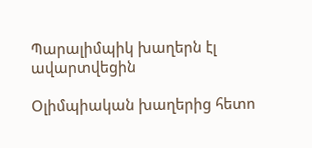Պարալիմպիկ խաղերն էլ ավարտվեցին

Օլիմպիական խաղերից հետո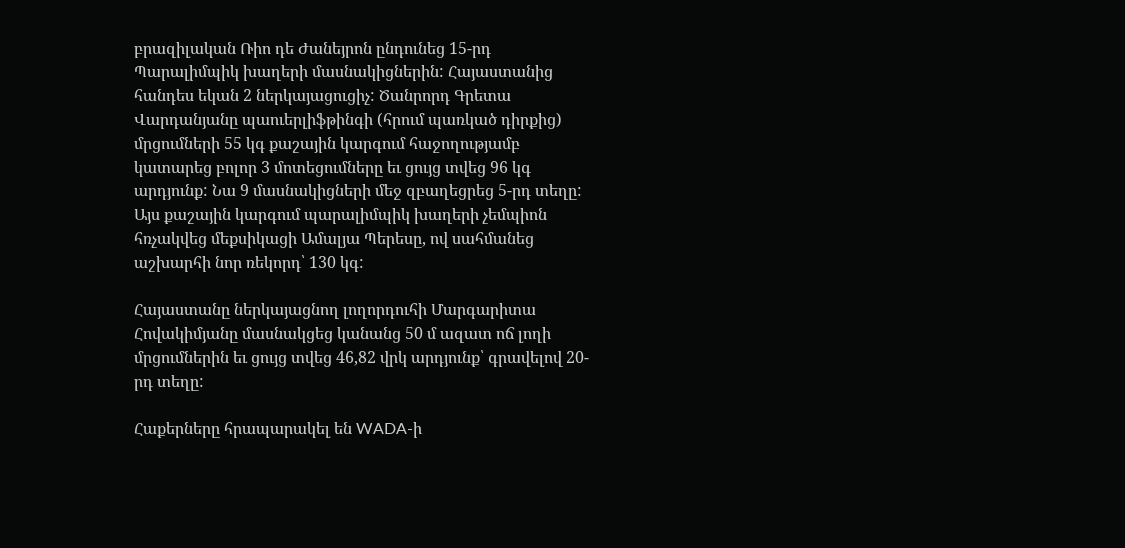բրազիլական Ռիո դե Ժանեյրոն ընդունեց 15-րդ Պարալիմպիկ խաղերի մասնակիցներին: Հայաստանից հանդես եկան 2 ներկայացուցիչ: Ծանրորդ Գրետա Վարդանյանը պաուերլիֆթինգի (հրում պառկած դիրքից) մրցումների 55 կգ քաշային կարգում հաջողությամբ կատարեց բոլոր 3 մոտեցումները եւ ցույց տվեց 96 կգ արդյունք: Նա 9 մասնակիցների մեջ զբաղեցրեց 5-րդ տեղը: Այս քաշային կարգում պարալիմպիկ խաղերի չեմպիոն հռչակվեց մեքսիկացի Ամալյա Պերեսը, ով սահմանեց աշխարհի նոր ռեկորդ՝ 130 կգ:

Հայաստանը ներկայացնող լողորդուհի Մարգարիտա Հովակիմյանը մասնակցեց կանանց 50 մ ազատ ոճ լողի մրցումներին եւ ցույց տվեց 46,82 վրկ արդյունք՝ գրավելով 20-րդ տեղը:

Հաքերները հրապարակել են WADA-ի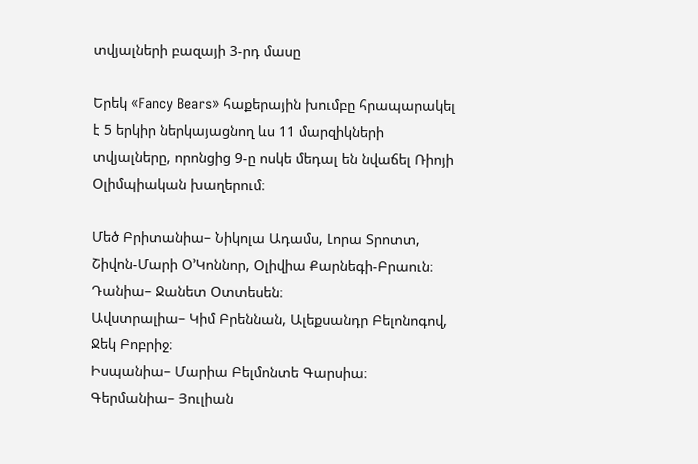տվյալների բազայի 3-րդ մասը

Երեկ «Fancy Bears» հաքերային խումբը հրապարակել է 5 երկիր ներկայացնող ևս 11 մարզիկների տվյալները, որոնցից 9-ը ոսկե մեդալ են նվաճել Ռիոյի Օլիմպիական խաղերում։

Մեծ Բրիտանիա– Նիկոլա Ադամս, Լորա Տրոտտ, Շիվոն-Մարի Օ’Կոննոր, Օլիվիա Քարնեգի-Բրաուն։
Դանիա– Ջանետ Օտտեսեն։
Ավստրալիա– Կիմ Բրեննան, Ալեքսանդր Բելոնոգով, Ջեկ Բոբրիջ։
Իսպանիա– Մարիա Բելմոնտե Գարսիա։
Գերմանիա– Յուլիան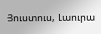Յուստուս, Լաուրա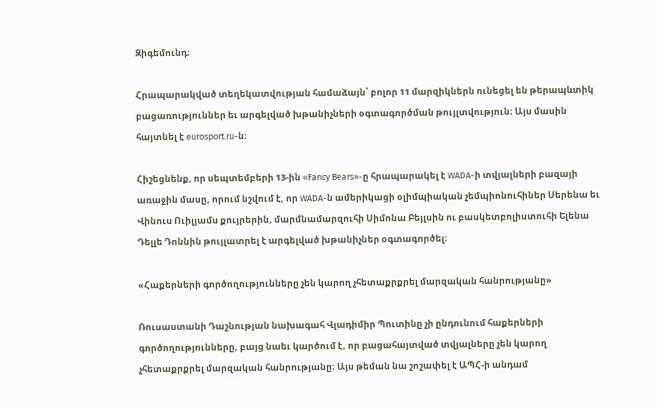Զիգեմունդ։

Հրապարակված տեղեկատվության համաձայն՝ բոլոր 11 մարզիկներն ունեցել են թերապևտիկ բացառություններ եւ արգելված խթանիչների օգտագործման թույլտվություն։ Այս մասին հայտնել է eurosport.ru-ն։

Հիշեցնենք, որ սեպտեմբերի 13-ին «Fancy Bears»-ը հրապարակել է WADA-ի տվյալների բազայի առաջին մասը, որում նշվում է, որ WADA-ն ամերիկացի օլիմպիական չեմպիոնուհիներ Սերենա եւ Վինուս Ուիլյամս քույրերին, մարմնամարզուհի Սիմոնա Բեյլսին ու բասկետբոլիստուհի Ելենա Դելլե Դոննին թույլատրել է արգելված խթանիչներ օգտագործել։

«Հաքերների գործողությունները չեն կարող չհետաքրքրել մարզական հանրությանը»

Ռուսաստանի Դաշնության նախագահ Վլադիմիր Պուտինը չի ընդունում հաքերների գործողությունները, բայց նաեւ կարծում է, որ բացահայտված տվյալները չեն կարող չհետաքրքրել մարզական հանրությանը։ Այս թեման նա շոշափել է ԱՊՀ-ի անդամ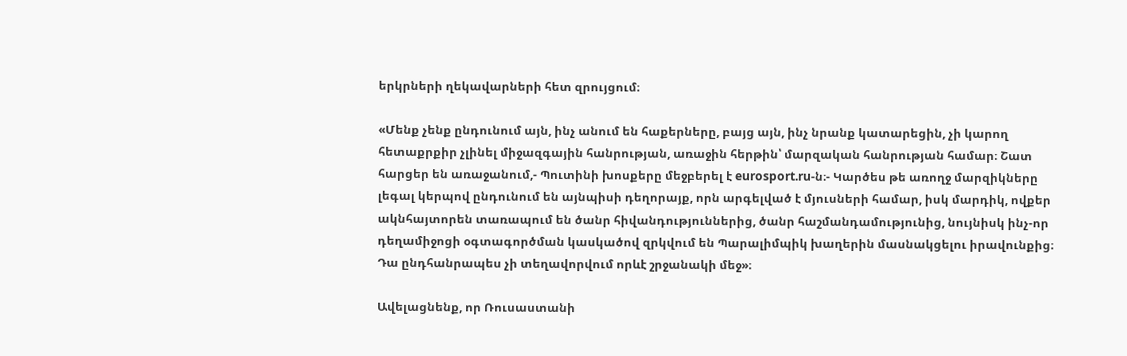երկրների ղեկավարների հետ զրույցում։

«Մենք չենք ընդունում այն, ինչ անում են հաքերները, բայց այն, ինչ նրանք կատարեցին, չի կարող հետաքրքիր չլինել միջազգային հանրության, առաջին հերթին՝ մարզական հանրության համար։ Շատ հարցեր են առաջանում,- Պուտինի խոսքերը մեջբերել է eurosport.ru-ն։- Կարծես թե առողջ մարզիկները լեգալ կերպով ընդունում են այնպիսի դեղորայք, որն արգելված է մյուսների համար, իսկ մարդիկ, ովքեր ակնհայտորեն տառապում են ծանր հիվանդություններից, ծանր հաշմանդամությունից, նույնիսկ ինչ-որ դեղամիջոցի օգտագործման կասկածով զրկվում են Պարալիմպիկ խաղերին մասնակցելու իրավունքից։ Դա ընդհանրապես չի տեղավորվում որևէ շրջանակի մեջ»։

Ավելացնենք, որ Ռուսաստանի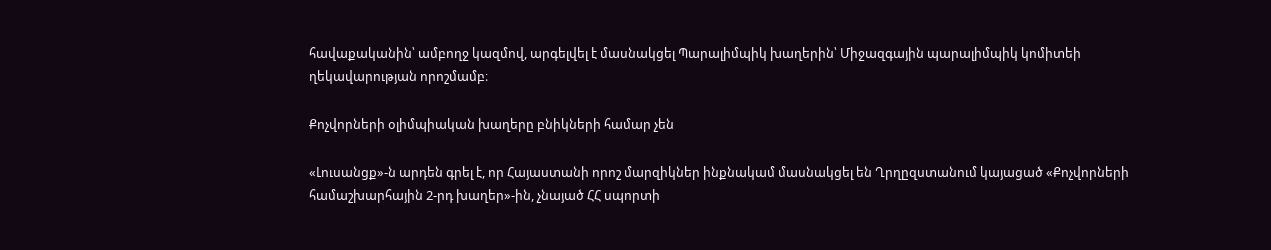հավաքականին՝ ամբողջ կազմով, արգելվել է մասնակցել Պարալիմպիկ խաղերին՝ Միջազգային պարալիմպիկ կոմիտեի ղեկավարության որոշմամբ։

Քոչվորների օլիմպիական խաղերը բնիկների համար չեն

«Լուսանցք»-ն արդեն գրել է, որ Հայաստանի որոշ մարզիկներ ինքնակամ մասնակցել են Ղրղըզստանում կայացած «Քոչվորների համաշխարհային 2-րդ խաղեր»-ին, չնայած ՀՀ սպորտի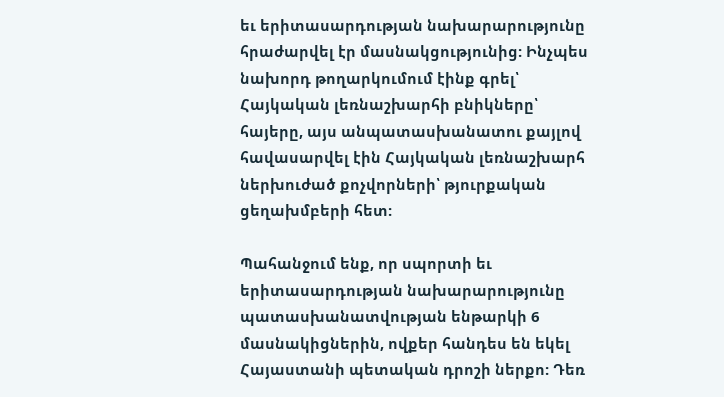եւ երիտասարդության նախարարությունը հրաժարվել էր մասնակցությունից: Ինչպես նախորդ թողարկումում էինք գրել՝ Հայկական լեռնաշխարհի բնիկները՝ հայերը, այս անպատասխանատու քայլով հավասարվել էին Հայկական լեռնաշխարհ ներխուժած քոչվորների՝ թյուրքական ցեղախմբերի հետ:

Պահանջում ենք, որ սպորտի եւ երիտասարդության նախարարությունը պատասխանատվության ենթարկի 6 մասնակիցներին, ովքեր հանդես են եկել Հայաստանի պետական դրոշի ներքո: Դեռ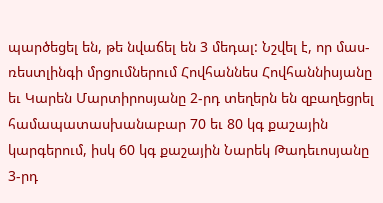պարծեցել են, թե նվաճել են 3 մեդալ: Նշվել է, որ մաս-ռեստլինգի մրցումներում Հովհաննես Հովհաննիսյանը եւ Կարեն Մարտիրոսյանը 2-րդ տեղերն են զբաղեցրել համապատասխանաբար 70 եւ 80 կգ քաշային կարգերում, իսկ 60 կգ քաշային Նարեկ Թադեւոսյանը 3-րդ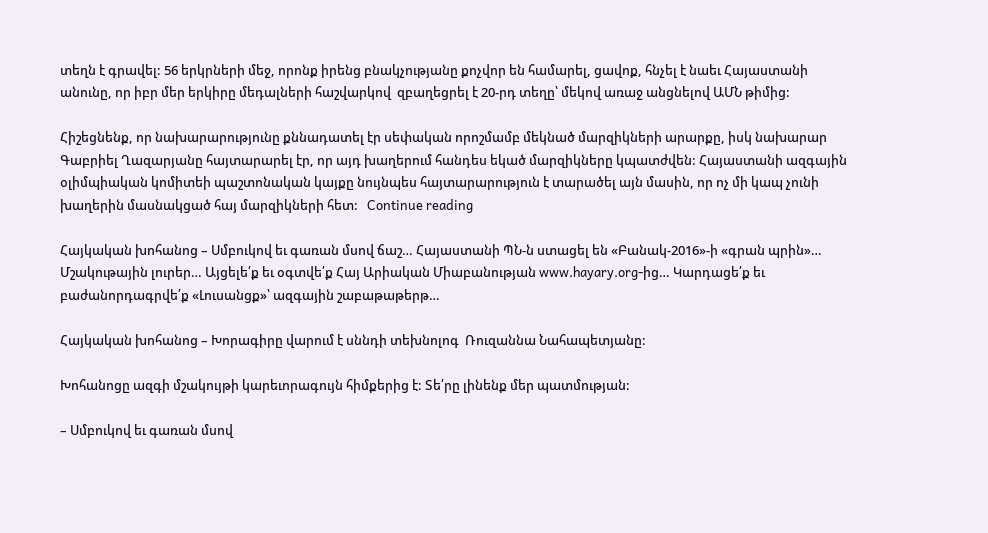տեղն է գրավել: 56 երկրների մեջ, որոնք իրենց բնակչությանը քոչվոր են համարել, ցավոք, հնչել է նաեւ Հայաստանի անունը, որ իբր մեր երկիրը մեդալների հաշվարկով  զբաղեցրել է 20-րդ տեղը՝ մեկով առաջ անցնելով ԱՄՆ թիմից:

Հիշեցնենք, որ նախարարությունը քննադատել էր սեփական որոշմամբ մեկնած մարզիկների արարքը, իսկ նախարար Գաբրիել Ղազարյանը հայտարարել էր, որ այդ խաղերում հանդես եկած մարզիկները կպատժվեն: Հայաստանի ազգային օլիմպիական կոմիտեի պաշտոնական կայքը նույնպես հայտարարություն է տարածել այն մասին, որ ոչ մի կապ չունի խաղերին մասնակցած հայ մարզիկների հետ:   Continue reading

Հայկական խոհանոց – Սմբուկով եւ գառան մսով ճաշ… Հայաստանի ՊՆ-ն ստացել են «Բանակ-2016»-ի «գրան պրին»… Մշակութային լուրեր… Այցելե՛ք եւ օգտվե՛ք Հայ Արիական Միաբանության www.hayary.org-ից… Կարդացե՛ք եւ բաժանորդագրվե՛ք «Լուսանցք»՝ ազգային շաբաթաթերթ…

Հայկական խոհանոց – Խորագիրը վարում է սննդի տեխնոլոգ  Ռուզաննա Նահապետյանը:

Խոհանոցը ազգի մշակույթի կարեւորագույն հիմքերից է: Տե՛րը լինենք մեր պատմության:

– Սմբուկով եւ գառան մսով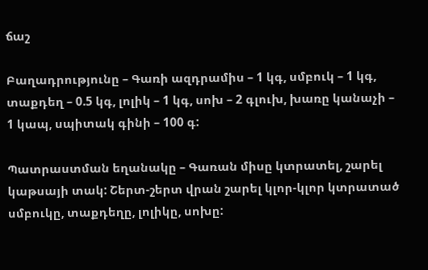ճաշ

Բաղադրությունը – Գառի ազդրամիս – 1 կգ, սմբուկ – 1 կգ, տաքդեղ – 0.5 կգ, լոլիկ – 1 կգ, սոխ – 2 գլուխ, խառը կանաչի – 1 կապ, սպիտակ գինի – 100 գ:

Պատրաստման եղանակը – Գառան միսը կտրատել, շարել կաթսայի տակ: Շերտ-շերտ վրան շարել կլոր-կլոր կտրատած սմբուկը, տաքդեղը, լոլիկը, սոխը: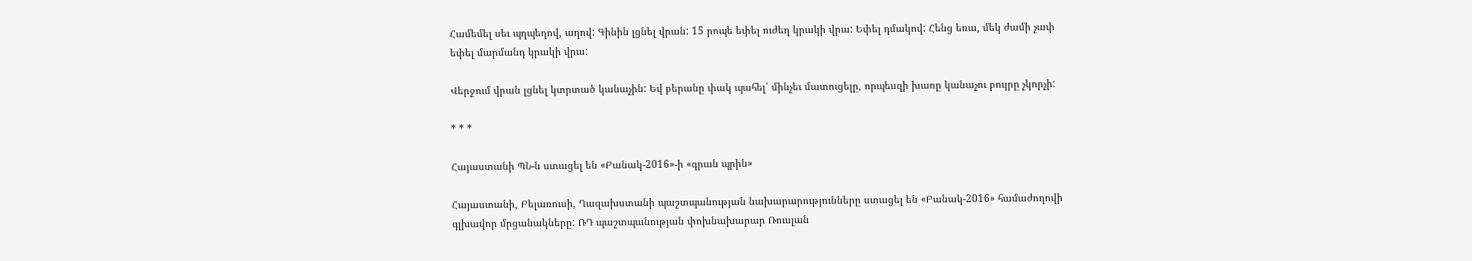Համեմել սեւ պղպեղով, աղով: Գինին լցնել վրան: 15 րոպե եփել ուժեղ կրակի վրա: Եփել դմակով: Հենց եռա, մեկ ժամի չափ եփել մարմանդ կրակի վրա:

Վերջում վրան լցնել կտրտած կանաչին: Եվ բերանը փակ պահել՝ մինչեւ մատուցելը, որպեսզի խառը կանաչու բույրը չկորչի:

* * *

Հայաստանի ՊՆ-ն ստացել են «Բանակ-2016»-ի «գրան պրին»

Հայաստանի, Բելառուսի, Ղազախստանի պաշտպանության նախարարությունները ստացել են «Բանակ-2016» համաժողովի գլխավոր մրցանակները: ՌԴ պաշտպանության փոխնախարար Ռուսլան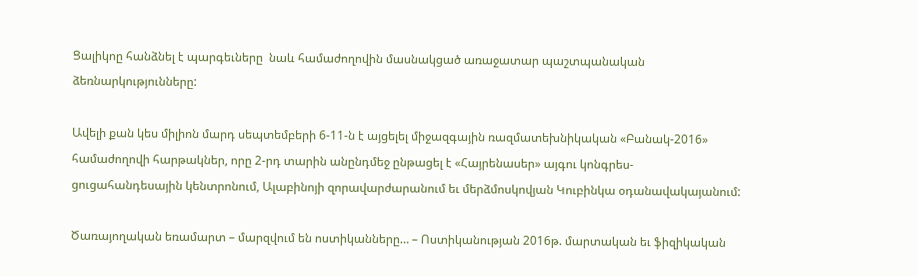Ցալիկոը հանձնել է պարգեւները  նաև համաժողովին մասնակցած առաջատար պաշտպանական ձեռնարկությունները:

Ավելի քան կես միլիոն մարդ սեպտեմբերի 6-11-ն է այցելել միջազգային ռազմատեխնիկական «Բանակ-2016» համաժողովի հարթակներ, որը 2-րդ տարին անընդմեջ ընթացել է «Հայրենասեր» այգու կոնգրես-ցուցահանդեսային կենտրոնում, Ալաբինոյի զորավարժարանում եւ մերձմոսկովյան Կուբինկա օդանավակայանում:

Ծառայողական եռամարտ – մարզվում են ոստիկանները… – Ոստիկանության 2016թ. մարտական եւ ֆիզիկական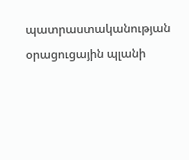պատրաստականության օրացուցային պլանի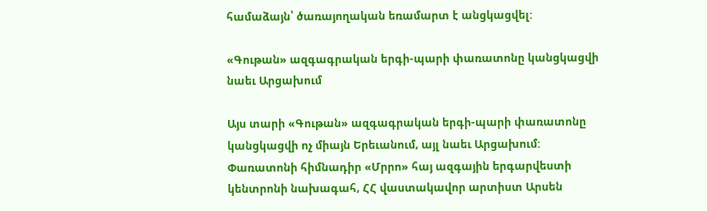համաձայն՝ ծառայողական եռամարտ է անցկացվել:

«Գութան» ազգագրական երգի-պարի փառատոնը կանցկացվի նաեւ Արցախում

Այս տարի «Գութան» ազգագրական երգի-պարի փառատոնը կանցկացվի ոչ միայն Երեւանում, այլ նաեւ Արցախում: Փառատոնի հիմնադիր «Մրրո» հայ ազգային երգարվեստի կենտրոնի նախագահ, ՀՀ վաստակավոր արտիստ Արսեն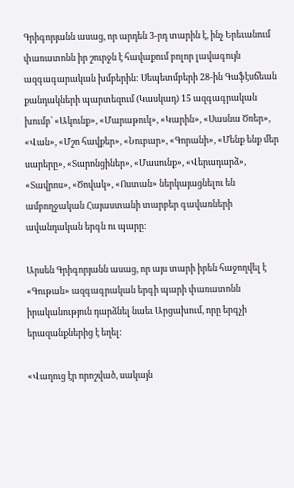Գրիգորյանն ասաց, որ արդեն 3-րդ տարին է, ինչ Երեւանում փառատոնն իր շուրջն է հավաքում բոլոր լավագույն ազգագարական խմբերին: Սեպետմբերի 28-ին Գաֆէսճեան քանդակների պարտեզում (Կասկադ) 15 ազգագրական խումբ՝ «Ակունք», «Մարաթուկ», «Կարին», «Սասնա Ծռեր», «Վան», «Մշո հավքեր», «Նուբար», «Գորանի», «Մենք ենք մեր սարերը», «Տարոնցիներ», «Մասունք», «Վերադարձ», «Տավրոս», «Ծովակ», «Ոստան» ներկայացնելու են ամբողջական Հայաստանի տարբեր գավառների ավանդական երգն ու պարը:

Արսեն Գրիգորյանն ասաց, որ այս տարի իրեն հաջողվել է «Գութան» ազգագրական երգի պարի փառատոնն իրականություն դարձնել նաեւ Արցախում, որը երգչի երազանքներից է եղել:

«Վաղուց էր որոշված, սակայն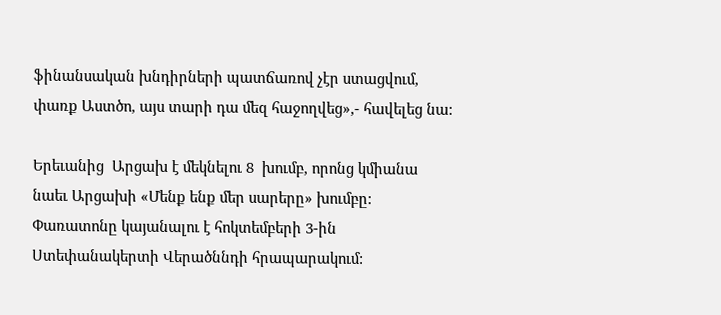ֆինանսական խնդիրների պատճառով չէր ստացվում, փառք Աստծո, այս տարի դա մեզ հաջողվեց»,- հավելեց նա:

Երեւանից  Արցախ է մեկնելու 8  խումբ, որոնց կմիանա նաեւ Արցախի «Մենք ենք մեր սարերը» խումբը: Փառատոնը կայանալու է հոկտեմբերի 3-ին Ստեփանակերտի Վերածննդի հրապարակում: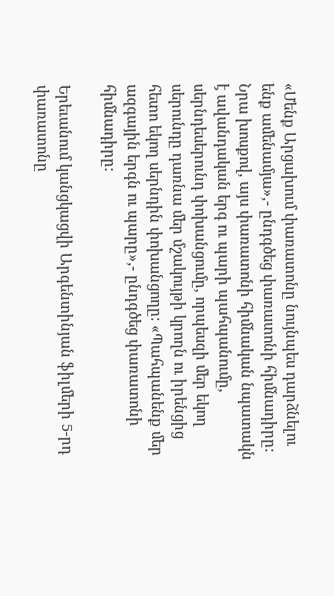«Մենք Արցախում փառատոնը նույնպես դարձնելու ենք ամենամյա»,- ընդգծեց փառատոնի հիմնադիրը: Նրա խոսքով, այս փառատոնի հիմնական նպատակն է ավանդական երգ ու պարի պահպանումը, սերնդեսերունդ փոխանցումը, որպեսզի մեր եկող սերունդը դառնա մեր մշակույթի կրողն ու իրենցից հետո եկող սերնդին փոխանցողը: «Պահպանենք մեր ազգային երգն ու պարը»,- ընդգծեց փառատոնի հիմնադիրը:

Երեւանում կանցկացվի Արգենտինյան ֆիլմերի 5-րդ փառատոնը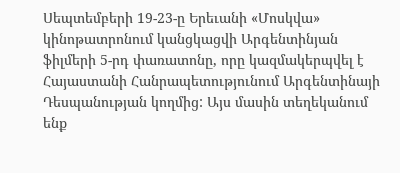Սեպտեմբերի 19-23-ը Երեւանի «Մոսկվա» կինոթատրոնում կանցկացվի Արգենտինյան ֆիլմերի 5-րդ փառատոնը, որը կազմակերպվել է Հայաստանի Հանրապետությունում Արգենտինայի Դեսպանության կողմից: Այս մասին տեղեկանում ենք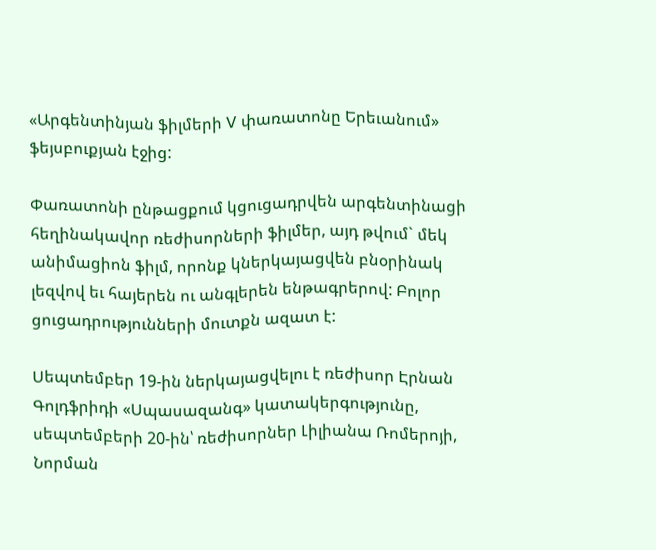«Արգենտինյան ֆիլմերի V փառատոնը Երեւանում» ֆեյսբուքյան էջից:

Փառատոնի ընթացքում կցուցադրվեն արգենտինացի հեղինակավոր ռեժիսորների ֆիլմեր, այդ թվում` մեկ անիմացիոն ֆիլմ, որոնք կներկայացվեն բնօրինակ լեզվով եւ հայերեն ու անգլերեն ենթագրերով: Բոլոր ցուցադրությունների մուտքն ազատ է:

Սեպտեմբեր 19-ին ներկայացվելու է ռեժիսոր Էրնան Գոլդֆրիդի «Սպասազանգ» կատակերգությունը, սեպտեմբերի 20-ին՝ ռեժիսորներ Լիլիանա Ռոմերոյի, Նորման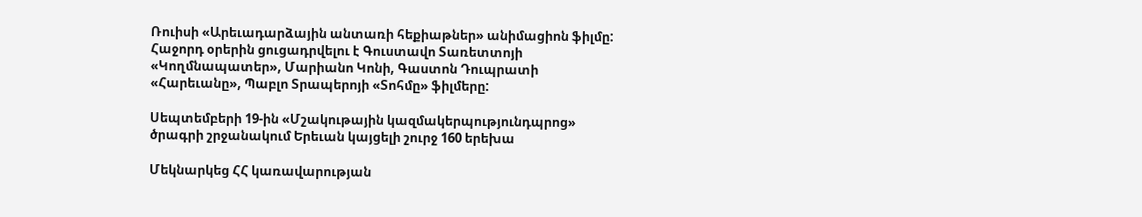Ռուիսի «Արեւադարձային անտառի հեքիաթներ» անիմացիոն ֆիլմը: Հաջորդ օրերին ցուցադրվելու է Գուստավո Տառետտոյի «Կողմնապատեր», Մարիանո Կոնի, Գաստոն Դուպրատի «Հարեւանը», Պաբլո Տրապերոյի «Տոհմը» ֆիլմերը:

Սեպտեմբերի 19-ին «Մշակութային կազմակերպությունդպրոց» ծրագրի շրջանակում Երեւան կայցելի շուրջ 160 երեխա

Մեկնարկեց ՀՀ կառավարության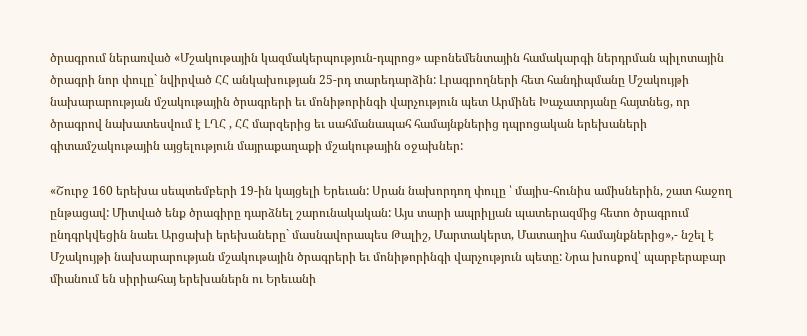ծրագրում ներառված «Մշակութային կազմակերպություն-դպրոց» աբոնեմենտային համակարգի ներդրման պիլոտային ծրագրի նոր փուլը` նվիրված ՀՀ անկախության 25-րդ տարեդարձին: Լրագրողների հետ հանդիպմանը Մշակույթի նախարարության մշակութային ծրագրերի եւ մոնիթորինգի վարչություն պետ Արմինե Խաչատրյանը հայտնեց, որ ծրագրով նախատեսվում է ԼՂՀ , ՀՀ մարզերից եւ սահմանապահ համայնքներից դպրոցական երեխաների գիտամշակութային այցելություն մայրաքաղաքի մշակութային օջախներ:

«Շուրջ 160 երեխա սեպտեմբերի 19-ին կայցելի Երեւան: Սրան նախորդող փուլը ՝ մայիս-հունիս ամիսներին, շատ հաջող ընթացավ: Միտված ենք ծրագիրը դարձնել շարունակական: Այս տարի ապրիլյան պատերազմից հետո ծրագրում ընդգրկվեցին նաեւ Արցախի երեխաները` մասնավորապես Թալիշ, Մարտակերտ, Մատաղիս համայնքներից»,- նշել է Մշակույթի նախարարության մշակութային ծրագրերի եւ մոնիթորինգի վարչություն պետը: Նրա խոսքով՝ պարբերաբար միանում են սիրիահայ երեխաներն ու Երեւանի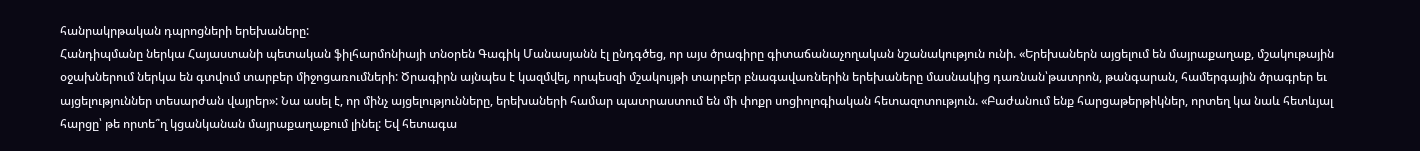հանրակրթական դպրոցների երեխաները:
Հանդիպմանը ներկա Հայաստանի պետական ֆիլհարմոնիայի տնօրեն Գագիկ Մանասյանն էլ ընդգծեց, որ այս ծրագիրը գիտաճանաչողական նշանակություն ունի. «Երեխաներն այցելում են մայրաքաղաք, մշակութային օջախներում ներկա են գտվում տարբեր միջոցառումների: Ծրագիրն այնպես է կազմվել, որպեսզի մշակույթի տարբեր բնագավառներին երեխաները մասնակից դառնան՝թատրոն, թանգարան, համերգային ծրագրեր եւ այցելություններ տեսարժան վայրեր»: Նա ասել է, որ մինչ այցելությունները, երեխաների համար պատրաստում են մի փոքր սոցիոլոգիական հետազոտություն. «Բաժանում ենք հարցաթերթիկներ, որտեղ կա նաև հետևյալ հարցը՝ թե որտե՞ղ կցանկանան մայրաքաղաքում լինել: Եվ հետագա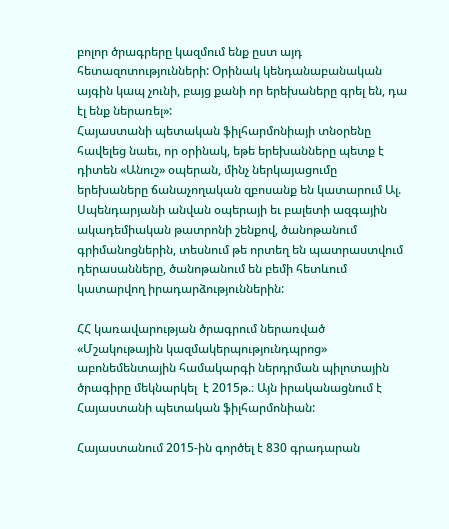բոլոր ծրագրերը կազմում ենք ըստ այդ հետազոտությունների: Օրինակ կենդանաբանական այգին կապ չունի, բայց քանի որ երեխաները գրել են, դա էլ ենք ներառել»:
Հայաստանի պետական ֆիլհարմոնիայի տնօրենը հավելեց նաեւ, որ օրինակ, եթե երեխանները պետք է դիտեն «Անուշ» օպերան, մինչ ներկայացումը երեխաները ճանաչողական զբոսանք են կատարում Ալ. Սպենդարյանի անվան օպերայի եւ բալետի ազգային ակադեմիական թատրոնի շենքով, ծանոթանում գրիմանոցներին, տեսնում թե որտեղ են պատրաստվում դերասանները, ծանոթանում են բեմի հետևում կատարվող իրադարձություններին:

ՀՀ կառավարության ծրագրում ներառված «Մշակութային կազմակերպությունդպրոց» աբոնեմենտային համակարգի ներդրման պիլոտային ծրագիրը մեկնարկել  է 2015թ.։ Այն իրականացնում է Հայաստանի պետական ֆիլհարմոնիան:

Հայաստանում 2015-ին գործել է 830 գրադարան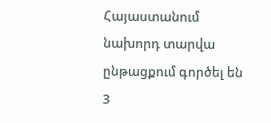Հայաստանում նախորդ տարվա ընթացքում գործել են 3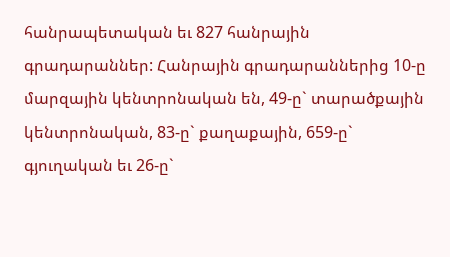հանրապետական եւ 827 հանրային գրադարաններ: Հանրային գրադարաններից 10-ը մարզային կենտրոնական են, 49-ը` տարածքային կենտրոնական, 83-ը` քաղաքային, 659-ը` գյուղական եւ 26-ը`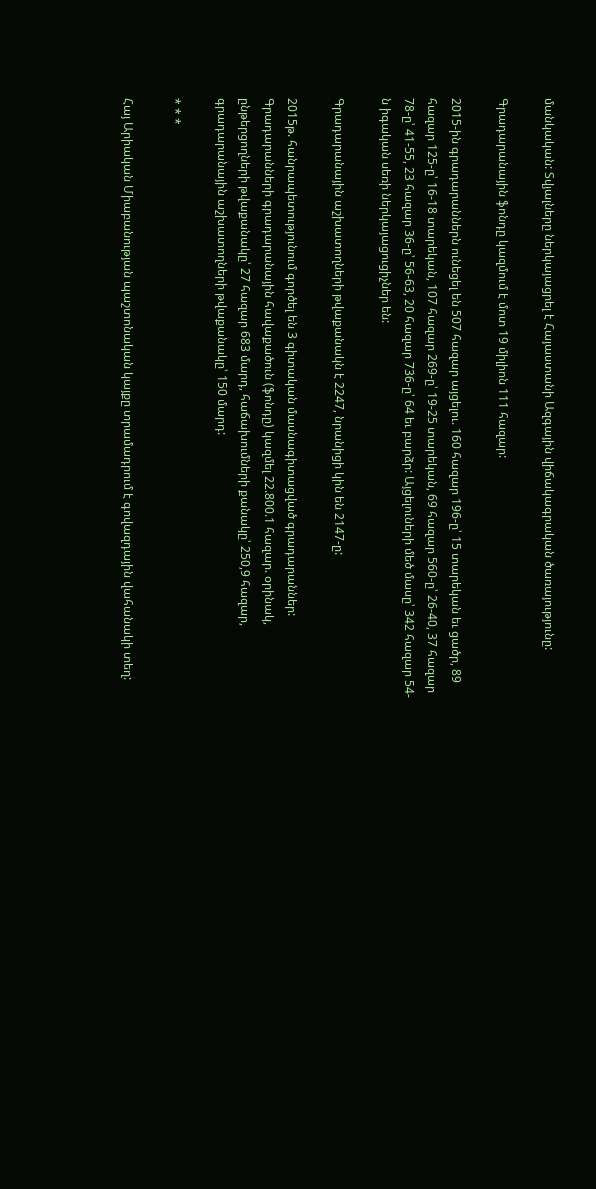մանկական: Տվյալները ներկայացրել է Հայաստանի Ազգային վիճակագրական ծառայությունը:

Գրադարանային ֆոնդը կազմում է մոտ 19 միլիոն 111 հազար:

2015-ին գրադարաններն ունեցել են 507 հազար այցելու. 160 հազար 196-ը՝ 15 տարեկան եւ ցածր, 89 հազար 125-ը՝ 16-18 տարեկան, 107 հազար 269-ը՝ 19-25 տարեկան, 69 հազար 560-ը՝ 26-40, 37 հազար 78-ը՝ 41-55, 23 հազար 36-ը՝ 56-63, 20 հազար 736-ը՝ 64 եւ բարձր: Այցելուների մեծ մասը՝ 342 հազար 54-ն իգական սեռի ներկայացուցիչներ են:

Գրադարանային աշխատողների թվաքանակն է 2247, նրանիցի կին են 2147-ը:

2015թ. հանրապետությունում գործել են 3 գիտական մասնագիտացված գրադարաններ: Գրադարանների գրադարանային հավաքածուն (ֆոնդը) կազմել 22.800.1 հազար. օրինակ, ընթերցողների թվաքանակը՝ 27 հազար 683 մարդ, հաճախումների քանակը՝ 250,9 հազար, գրադարանային աշխատողների թվաքանակը՝ 150 մարդ:

* * *

Հայ Արիական Միաբանության պաշտոնական կայքը տրամադրում է գովազդային վահանակի տեղ: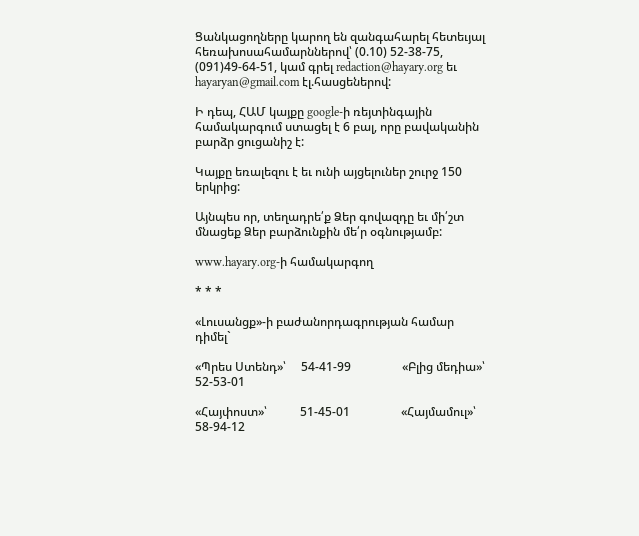Ցանկացողները կարող են զանգահարել հետեւյալ հեռախոսահամարններով՝ (0.10) 52-38-75, (091)49-64-51, կամ գրել redaction@hayary.org եւ hayaryan@gmail.com էլ.հասցեներով:

Ի դեպ, ՀԱՄ կայքը google-ի ռեյտինգային համակարգում ստացել է 6 բալ, որը բավականին բարձր ցուցանիշ է:

Կայքը եռալեզու է եւ ունի այցելուներ շուրջ 150 երկրից:

Այնպես որ, տեղադրե՛ք Ձեր գովազդը եւ մի՛շտ մնացեք Ձեր բարձունքին մե՛ր օգնությամբ:

www.hayary.org-ի համակարգող

* * *

«Լուսանցք»-ի բաժանորդագրության համար դիմել`

«Պրես Ստենդ»՝     54-41-99                 «Բլից մեդիա»՝  52-53-01

«Հայփոստ»՝           51-45-01                 «Հայմամուլ»՝    58-94-12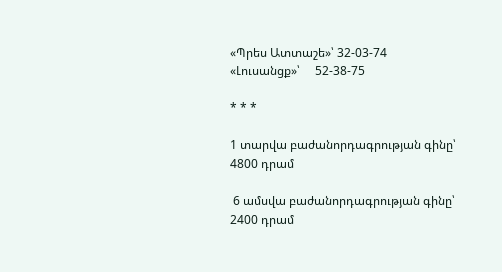«Պրես Ատտաշե»՝ 32-03-74                 «Լուսանցք»՝     52-38-75

* * *

1 տարվա բաժանորդագրության գինը՝  4800 դրամ

 6 ամսվա բաժանորդագրության գինը՝  2400 դրամ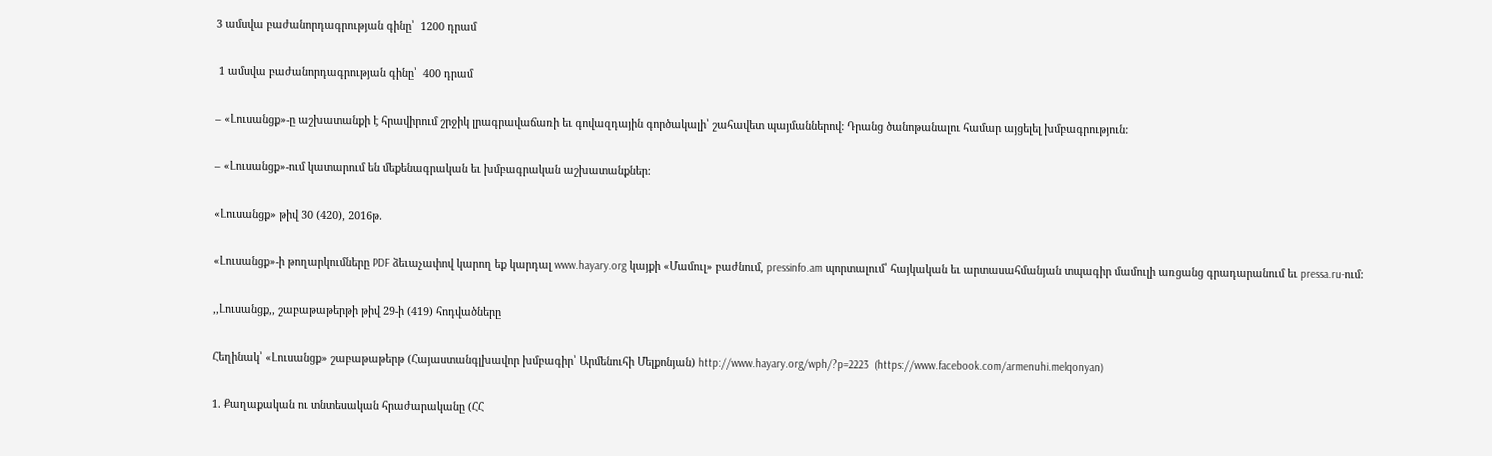3 ամսվա բաժանորդագրության գինը՝  1200 դրամ

 1 ամսվա բաժանորդագրության գինը՝  400 դրամ

– «Լուսանցք»-ը աշխատանքի է հրավիրում շրջիկ լրագրավաճառի եւ գովազդային գործակալի՝ շահավետ պայմաններով: Դրանց ծանոթանալու համար այցելել խմբագրություն:

– «Լուսանցք»-ում կատարում են մեքենագրական եւ խմբագրական աշխատանքներ:

«Լուսանցք» թիվ 30 (420), 2016թ.

«Լուսանցք»-ի թողարկումները PDF ձեւաչափով կարող եք կարդալ www.hayary.org կայքի «Մամուլ» բաժնում, pressinfo.am պորտալում՝ հայկական եւ արտասահմանյան տպագիր մամուլի առցանց գրադարանում եւ pressa.ru-ում:

,,Լուսանցք,, շաբաթաթերթի թիվ 29-ի (419) հոդվածները

Հեղինակ՝ «Լուսանցք» շաբաթաթերթ (Հայաստանգլխավոր խմբագիր՝ Արմենուհի Մելքոնյան) http://www.hayary.org/wph/?p=2223  (https://www.facebook.com/armenuhi.melqonyan)

1. Քաղաքական ու տնտեսական հրաժարականը (ՀՀ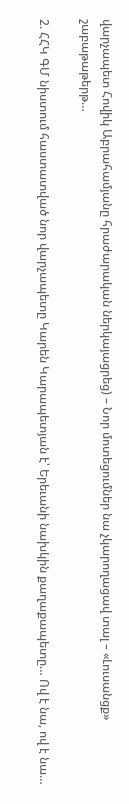վարչապետ Հովիկ Աբրահամյանը հրաժարական ներկայացրեց) – Նոր մոտեցումներ նա չկարողացավ տալ – «Լուսանցք» շաբաթաթերթ…

2. ՀՀԿ ԳՄ նիստում հաստատված նոր վարչապետը Կարեն Կարապետյան է՝ Երեւանի նախկին քաղաքապետը… Ով է նա, ով է նա…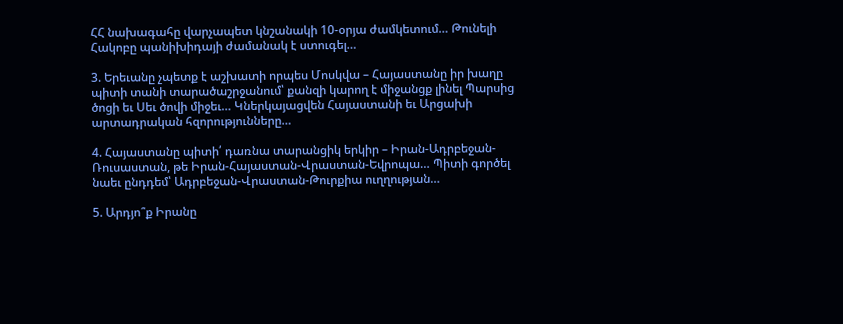ՀՀ նախագահը վարչապետ կնշանակի 10-օրյա ժամկետում… Թունելի Հակոբը պանիխիդայի ժամանակ է ստուգել…

3. Երեւանը չպետք է աշխատի որպես Մոսկվա – Հայաստանը իր խաղը պիտի տանի տարածաշրջանում՝ քանզի կարող է միջանցք լինել Պարսից ծոցի եւ Սեւ ծովի միջեւ… Կներկայացվեն Հայաստանի եւ Արցախի արտադրական հզորությունները…

4. Հայաստանը պիտի՛ դառնա տարանցիկ երկիր – Իրան-Ադրբեջան-Ռուսաստան, թե Իրան-Հայաստան-Վրաստան-Եվրոպա… Պիտի գործել նաեւ ընդդեմ՝ Ադրբեջան-Վրաստան-Թուրքիա ուղղության…

5. Արդյո՞ք Իրանը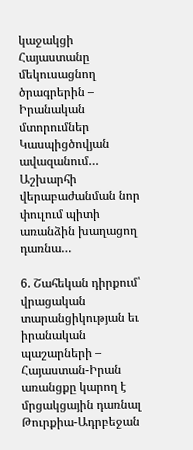կաջակցի Հայաստանը մեկուսացնող ծրագրերին – Իրանական մտորումներ Կասպիցծովյան ավազանում… Աշխարհի վերաբաժանման նոր փուլում պիտի առանձին խաղացող դառնա…

6. Շահեկան դիրքում՝ վրացական տարանցիկության եւ իրանական պաշարների – Հայաստան-Իրան առանցքը կարող է մրցակցային դառնալ Թուրքիա-Ադրբեջան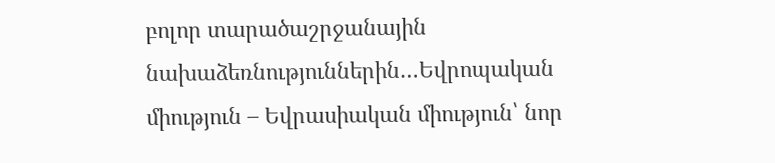բոլոր տարածաշրջանային նախաձեռնություններին…Եվրոպական միություն – Եվրասիական միություն՝ նոր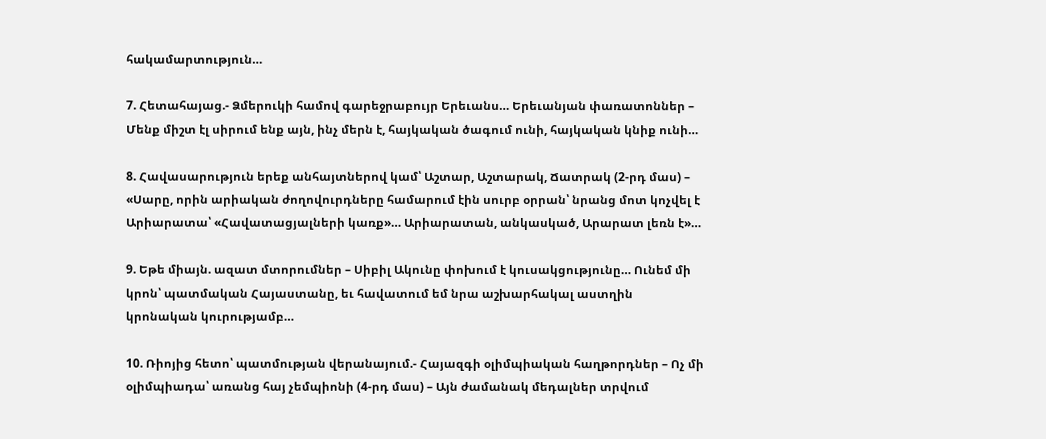հակամարտություն…

7. Հետահայաց.- Ձմերուկի համով գարեջրաբույր Երեւանս… Երեւանյան փառատոններ – Մենք միշտ էլ սիրում ենք այն, ինչ մերն է, հայկական ծագում ունի, հայկական կնիք ունի…

8. Հավասարություն երեք անհայտներով կամ՝ Աշտար, Աշտարակ, Ճատրակ (2-րդ մաս) – «Սարը, որին արիական ժողովուրդները համարում էին սուրբ օրրան՝ նրանց մոտ կոչվել է Արիարատա՝ «Հավատացյալների կառք»… Արիարատան, անկասկած, Արարատ լեռն է»…

9. Եթե միայն. ազատ մտորումներ – Սիբիլ Ակունը փոխում է կուսակցությունը… Ունեմ մի կրոն՝ պատմական Հայաստանը, եւ հավատում եմ նրա աշխարհակալ աստղին կրոնական կուրությամբ…

10. Ռիոյից հետո՝ պատմության վերանայում.- Հայազգի օլիմպիական հաղթորդներ – Ոչ մի օլիմպիադա՝ առանց հայ չեմպիոնի (4-րդ մաս) – Այն ժամանակ մեդալներ տրվում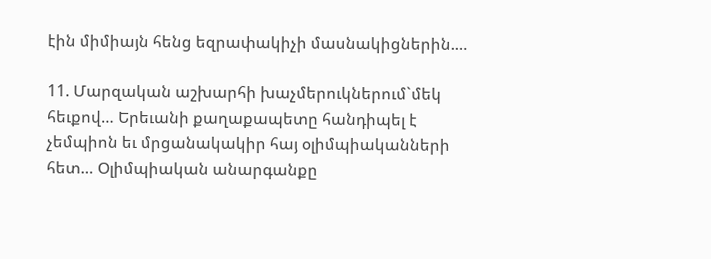էին միմիայն հենց եզրափակիչի մասնակիցներին.…

11. Մարզական աշխարհի խաչմերուկներում`մեկ հեւքով… Երեւանի քաղաքապետը հանդիպել է չեմպիոն եւ մրցանակակիր հայ օլիմպիականների հետ… Օլիմպիական անարգանքը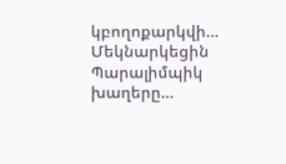կբողոքարկվի… Մեկնարկեցին Պարալիմպիկ խաղերը…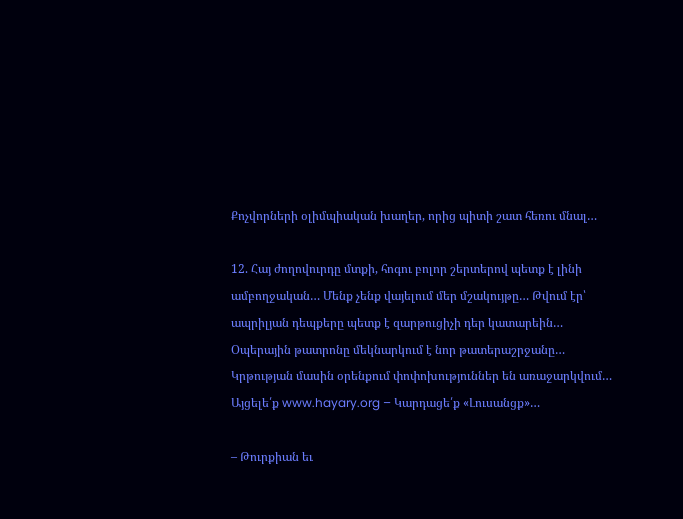Քոչվորների օլիմպիական խաղեր, որից պիտի շատ հեռու մնալ…

12. Հայ ժողովուրդը մտքի, հոգու բոլոր շերտերով պետք է լինի ամբողջական… Մենք չենք վայելում մեր մշակույթը… Թվում էր՝ ապրիլյան դեպքերը պետք է զարթուցիչի դեր կատարեին… Օպերային թատրոնը մեկնարկում է նոր թատերաշրջանը… Կրթության մասին օրենքում փոփոխություններ են առաջարկվում… Այցելե՛ք www.hayary.org – Կարդացե՛ք «Լուսանցք»…

– Թուրքիան եւ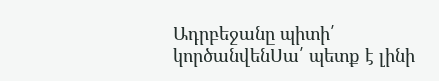Ադրբեջանը պիտի՛ կործանվենՍա՛ պետք է լինի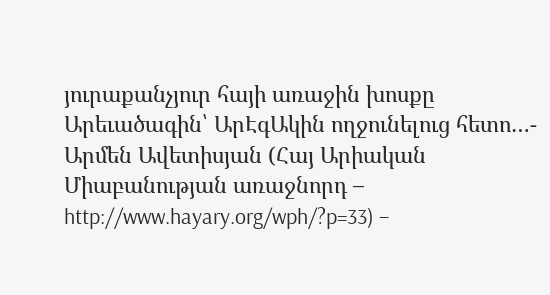յուրաքանչյուր հայի առաջին խոսքը Արեւածագին՝ ԱրԷգԱկին ողջունելուց հետո…- Արմեն Ավետիսյան (Հայ Արիական Միաբանության առաջնորդ – http://www.hayary.org/wph/?p=33) –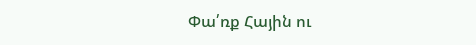Փա՛ռք Հային ու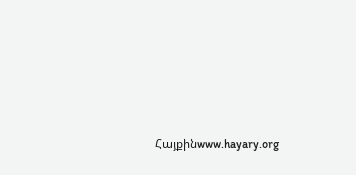Հայքինwww.hayary.org